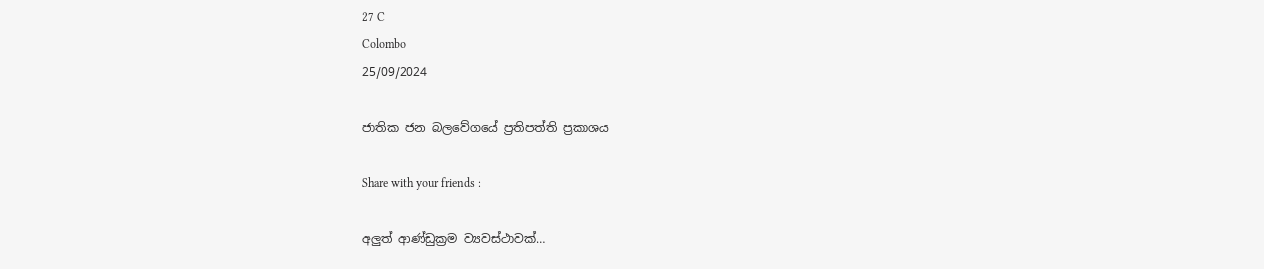27 C
Colombo
25/09/2024

ජාතික ජන බලවේගයේ ප්‍රතිපත්ති ප්‍රකාශය

Share with your friends :

අලුත් ආණ්ඩුක්‍රම ව්‍යවස්ථාවක්…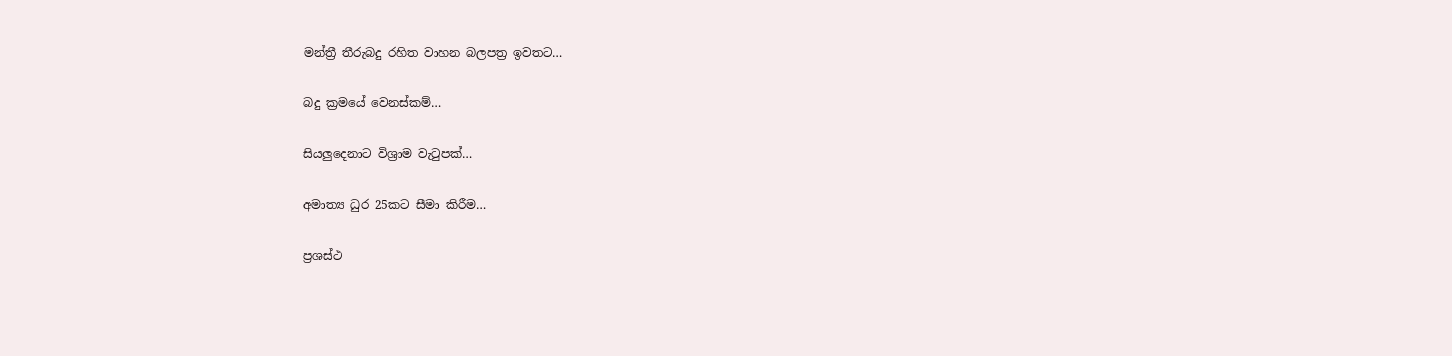මන්ත්‍රී තීරුබදු රහිත වාහන බලපත්‍ර ඉවතට…

බදු ක්‍රමයේ වෙනස්කම්…

සියලුදෙනාට විශ්‍රාම වැටුපක්…

අමාත්‍ය ධුර 25කට සීමා කිරීම…

ප්‍රශස්ථ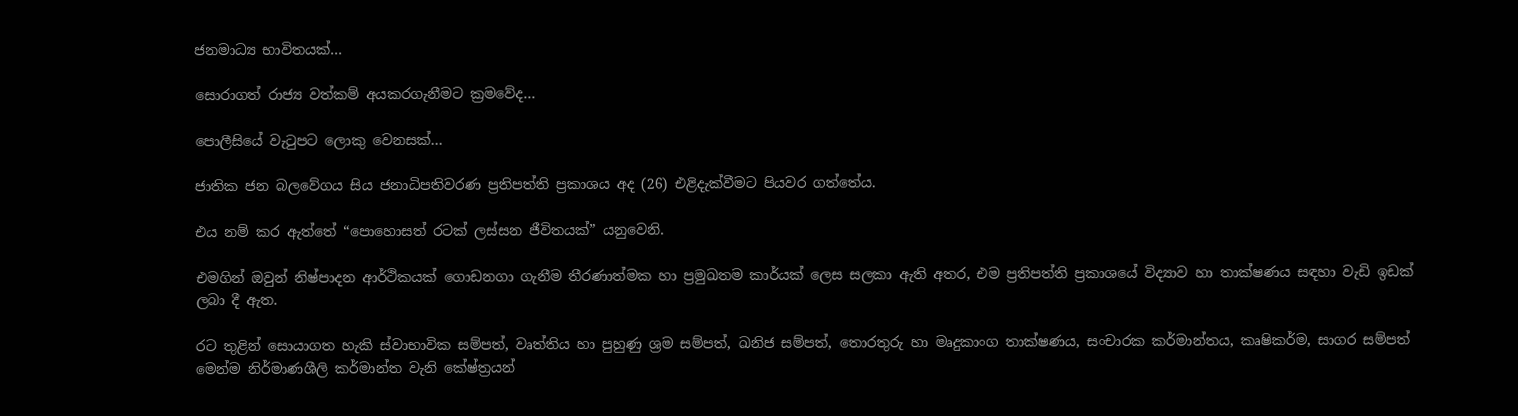ජනමාධ්‍ය භාවිතයක්…

සොරාගත් රාජ්‍ය වත්කම් අයකරගැනීමට ක්‍රමවේද…

පොලීසියේ වැටුපට ලොකු වෙනසක්…

ජාතික ජන බලවේගය සිය ජනාධිපතිවරණ ප්‍රතිපත්ති ප්‍රකාශය අද (26) එළිදැක්වීමට පියවර ගත්තේය.

එය නම් කර ඇත්තේ “පොහොසත් රටක් ලස්සන ජීවිතයක්” යනුවෙනි.

එමගින් ඔවුන් නිෂ්පාදන ආර්ථිකයක් ගොඩනගා ගැනීම තීරණාත්මක හා ප්‍රමුඛතම කාර්යක් ලෙස සලකා ඇති අතර, එම ප්‍රතිපත්ති ප්‍රකාශයේ විද්‍යාව හා තාක්ෂණය සඳහා වැඩි ඉඩක් ලබා දී ඇත.

රට තුළින් සොයාගත හැකි ස්වාභාවික සම්පත්, වෘත්තිය හා පුහුණු ශ්‍රම සම්පත්, ඛනිජ සම්පත්, තොරතුරු හා මෘදුකාංග තාක්ෂණය, සංචාරක කර්මාන්තය, කෘෂිකර්ම, සාගර සම්පත් මෙන්ම නිර්මාණශීලි කර්මාන්ත වැනි කේෂ්ත්‍රයන්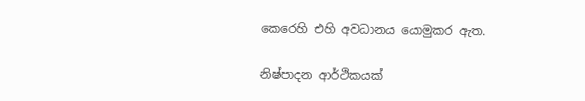කෙරෙහි එහි අවධානය යොමුකර ඇත.

නිෂ්පාදන ආර්ථිකයක්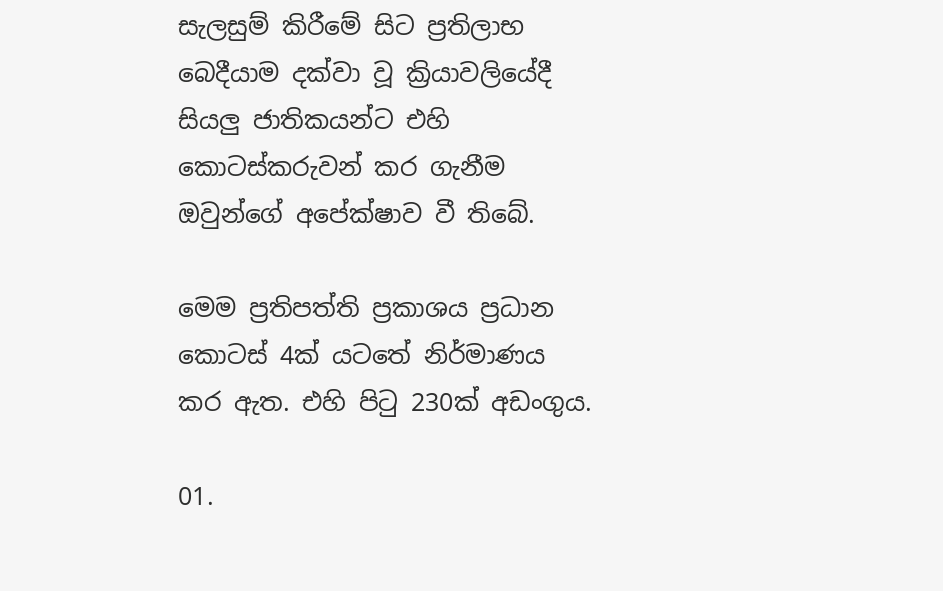සැලසුම් කිරීමේ සිට ප්‍රතිලාභ බෙදීයාම දක්වා වූ ක්‍රියාවලියේදී සියලු ජාතිකයන්ට එහි කොටස්කරුවන් කර ගැනීම ඔවුන්ගේ අපේක්ෂාව වී තිබේ.

මෙම ප්‍රතිපත්ති ප්‍රකාශය ප්‍රධාන කොටස් 4ක් යටතේ නිර්මාණය කර ඇත. එහි පිටු 230ක් අඩංගුය.

01.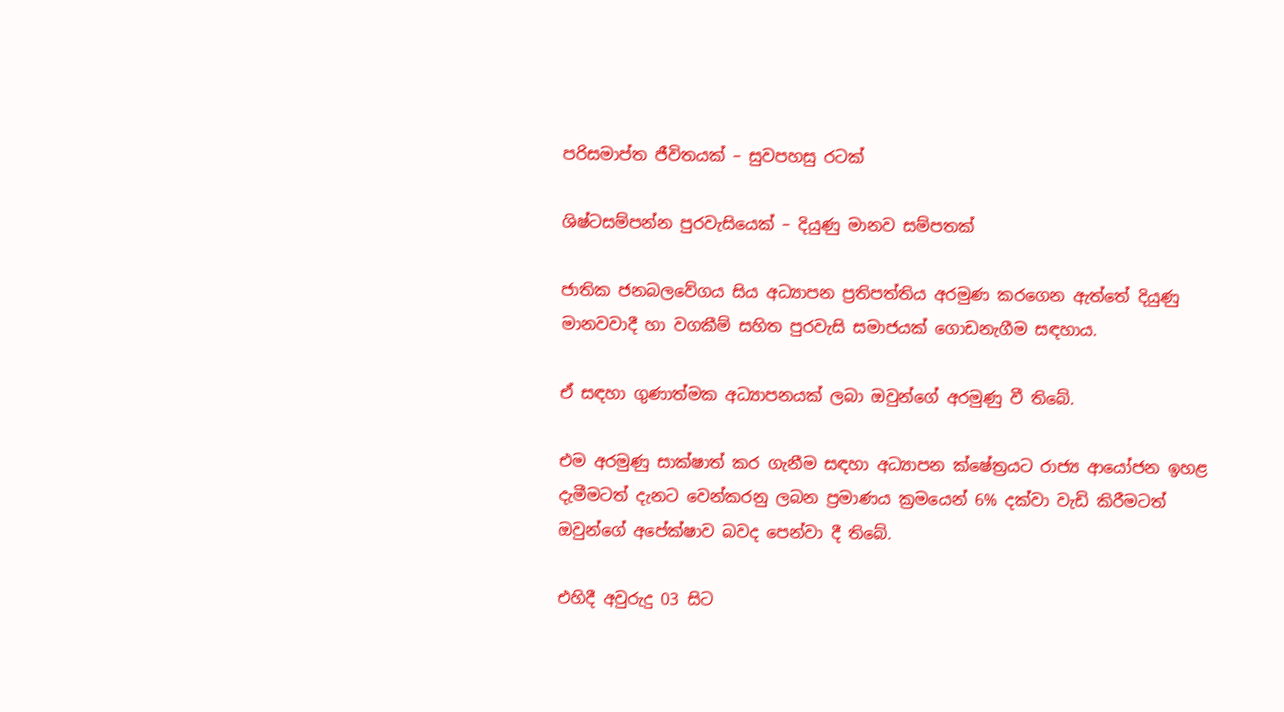පරිසමාප්ත ජීවිතයක් – සුවපහසු රටක්

ශිෂ්ටසම්පන්න පුරවැසියෙක් – දියුණු මානව සම්පතක්

ජාතික ජනබලවේගය සිය අධ්‍යාපන ප්‍රතිපත්තිය අරමුණ කරගෙන ඇත්තේ දියුණු මානවවාදී හා වගකීම් සහිත පුරවැසි සමාජයක් ගොඩනැගීම සඳහාය.

ඒ සඳහා ගුණාත්මක අධ්‍යාපනයක් ලබා ඔවුන්ගේ අරමුණු වී තිබේ.

එම අරමුණු සාක්ෂාත් කර ගැනීම සඳහා අධ්‍යාපන ක්ෂේත්‍රයට රාජ්‍ය ආයෝජන ඉහළ දැමීමටත් දැනට වෙන්කරනු ලබන ප්‍රමාණය ක්‍රමයෙන් 6% දක්වා වැඩි කිරීමටත් ඔවුන්ගේ අපේක්ෂාව බවද පෙන්වා දී තිබේ.

එහිදී අවුරුදු 03 සිට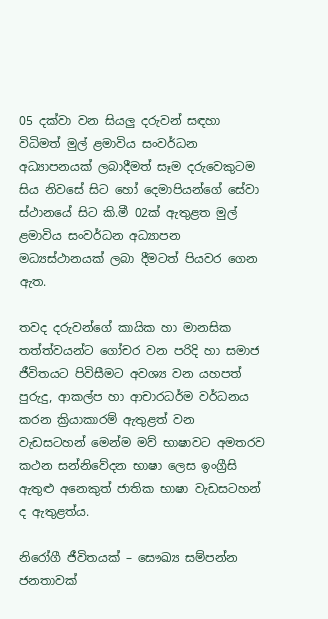05 දක්වා වන සියලු දරුවන් සඳහා විධිමත් මුල් ළමාවිය සංවර්ධන අධ්‍යාපනයක් ලබාදීමත් සෑම දරුවෙකුටම සිය නිවසේ සිට හෝ දෙමාපියන්ගේ සේවා ස්ථානයේ සිට කි.මී 02ක් ඇතුළත මුල් ළමාවිය සංවර්ධන අධ්‍යාපන මධ්‍යස්ථානයක් ලබා දීමටත් පියවර ගෙන ඇත.

තවද දරුවන්ගේ කායික හා මානසික තත්ත්වයන්ට ගෝචර වන පරිදි හා සමාජ ජීවිතයට පිවිසීමට අවශ්‍ය වන යහපත් පුරුදු, ආකල්ප හා ආචාරධර්ම වර්ධනය කරන ක්‍රියාකාරම් ඇතුළත් වන වැඩසටහන් මෙන්ම මව් භාෂාවට අමතරව කථන සන්නිවේදන භාෂා ලෙස ඉංග්‍රීසි ඇතුළු අනෙකුත් ජාතික භාෂා වැඩසටහන් ද ඇතුළත්ය.

නිරෝගී ජීවිතයක් – සෞඛ්‍ය සම්පන්න ජනතාවක්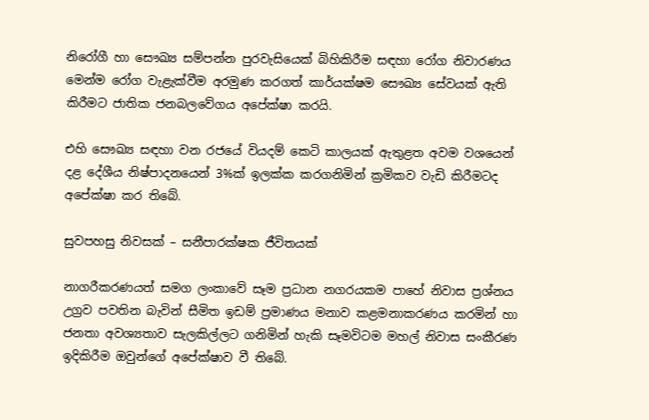නිරෝගී හා සෞඛ්‍ය සම්පන්න පුරවැසියෙක් බිහිකිරීම සඳහා රෝග නිවාරණය මෙන්ම රෝග වැළැක්වීම අරමුණ කරගත් කාර්යක්ෂම සෞඛ්‍ය සේවයක් ඇති කිරීමට ජාතික ජනබලවේගය අපේක්ෂා කරයි.

එහි සෞඛ්‍ය සඳහා වන රජයේ වියදම් කෙටි කාලයක් ඇතුළත අවම වශයෙන් දළ දේශීය නිෂ්පාදනයෙන් 3%ක් ඉලක්ක කරගනිමින් ක්‍රමිකව වැඩි කිරීමටද අපේක්ෂා කර තිබේ.

සුවපහසු නිවසක් – සනීපාරක්ෂක ජීවිතයක්

නාගරීකරණයත් සමග ලංකාවේ සෑම ප්‍රධාන නගරයකම පාහේ නිවාස ප්‍රශ්නය උග්‍රව පවතින බැවින් සීමිත ඉඩම් ප්‍රමාණය මනාව කළමනාකරණය කරමින් හා ජනතා අවශ්‍යතාව සැලකිල්ලට ගනිමින් හැකි සෑමවිටම මහල් නිවාස සංකීරණ ඉදිකිරීම ඔවුන්ගේ අපේක්ෂාව වී තිබේ.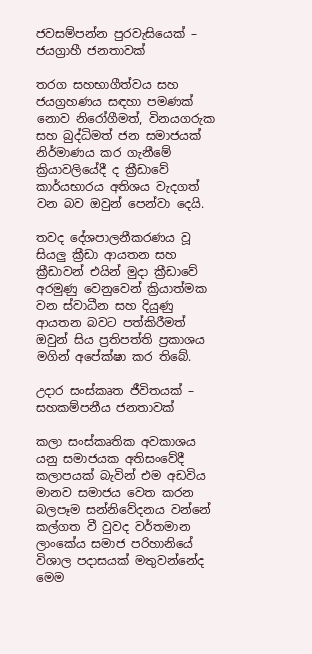ජවසම්පන්න පුරවැසියෙක් – ජයග්‍රාහී ජනතාවක්

තරග සහභාගීත්වය සහ ජයග්‍රහණය සඳහා පමණක් නොව නිරෝගීමත්, විනයගරුක සහ බුද්ධිමත් ජන සමාජයක් නිර්මාණය කර ගැනීමේ ක්‍රියාවලියේදී ද ක්‍රීඩාවේ කාර්යභාරය අතිශය වැදගත් වන බව ඔවුන් පෙන්වා දෙයි.

තවද දේශපාලනීකරණය වූ සියලු ක්‍රීඩා ආයතන සහ ක්‍රීඩාවන් එයින් මුදා ක්‍රීඩාවේ අරමුණු වෙනුවෙන් ක්‍රියාත්මක වන ස්වාධීන සහ දියුණු ආයතන බවට පත්කිරීමත් ඔවුන් සිය ප්‍රතිපත්ති ප්‍රකාශය මගින් අපේක්ෂා කර තිබේ.

උදාර සංස්කෘත ජීවිතයක් – සහකම්පනීය ජනතාවක්

කලා සංස්කෘතික අවකාශය යනු සමාජයක අතිසංවේදී කලාපයක් බැවින් එම අඩවිය මානව සමාජය වෙත කරන බලපෑම සන්නිවේදනය වන්නේ කල්ගත වී වුවද වර්තමාන ලාංකේය සමාජ පරිහානියේ විශාල පදාසයක් මතුවන්නේද මෙම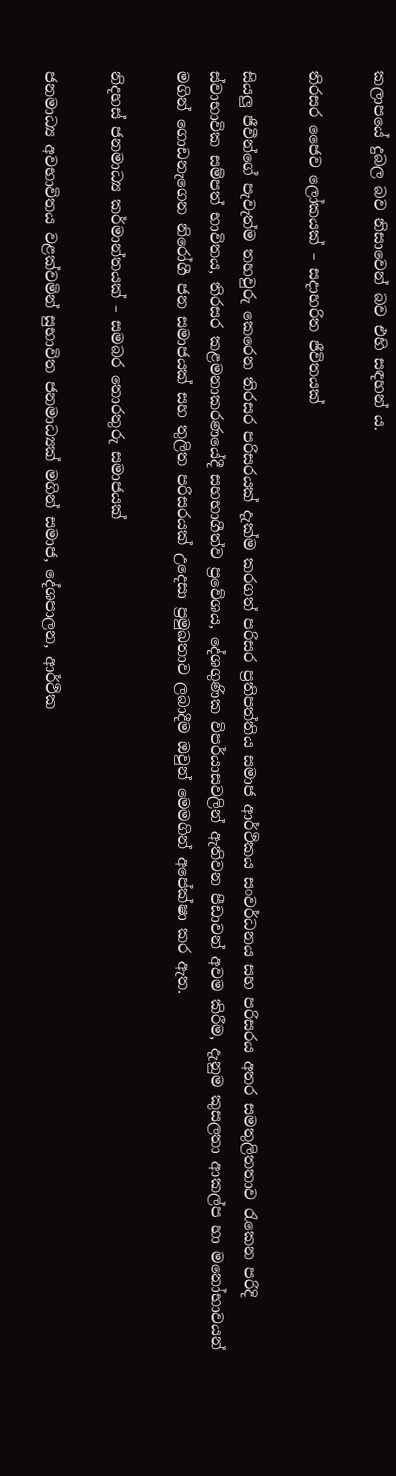කලාපයේ දුබල බව නිසාවෙන් බව එහි සඳහන් ය.

තිරසර ජෛව ලෝකයක් – සදාහරිත ජීවිතයක්

සියලු ජීවීන්ගේ පැවැත්ම තහවුරු කෙරෙන තිරසර පරිසරයක් දැක්ම කරගත් පරිසර ප්‍රතිපත්තිය සමාජ ආර්ථිකය සංවර්ධනය සහ පරිසරය අතර සමතුලිතතාව රැකෙන පරිදි ස්වාභාවික සම්පත් භාවිතය, තිරසර කළමනාකරණයේදී සහභාගීත්ව ප්‍රවේශය, දේශගුණික විපර්යාසවලින් ඇතිවන පීඩාවන් අවම කිරීම, දැනුම කුසලතා ආකල්ප හා මනෝභාවයන් මගින් ගොඩනැගෙන නිරෝගී ජන සමාජයක් සහ තුලිත පරිසරයක් උදෙසා ප්‍රමුඛතාව ලබාදීම ඔවුන් මෙමගින් අපේක්ෂා කර ඇත.

නිදහස් ජනමාධ්‍ය කර්මාන්තයක් – සමබර තොරතුරු සමාජයක්

ජනමාධ්‍ය අවභාවිතය වළක්වමින් සුභාවිත ජනමාධ්‍යක් මගින් සමාජ, දේශපාලන, ආර්ථික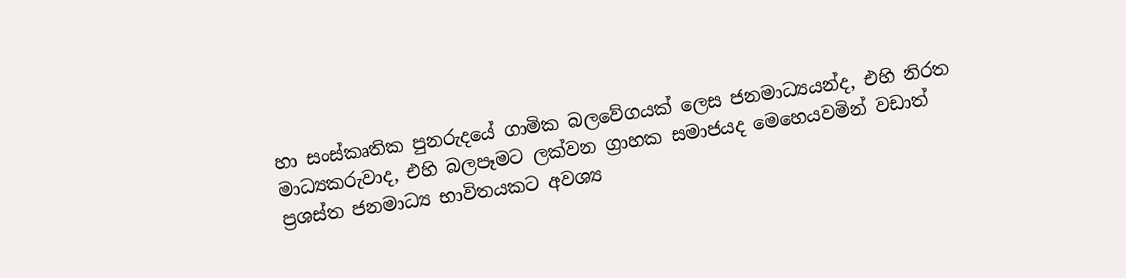හා සංස්කෘතික පුනරුදයේ ගාමික බලවේගයක් ලෙස ජනමාධ්‍යයන්ද, එහි නිරත මාධ්‍යකරුවාද, එහි බලපෑමට ලක්වන ග්‍රාහක සමාජයද මෙහෙයවමින් වඩාත් ප්‍රශස්ත ජනමාධ්‍ය භාවිතයකට අවශ්‍ය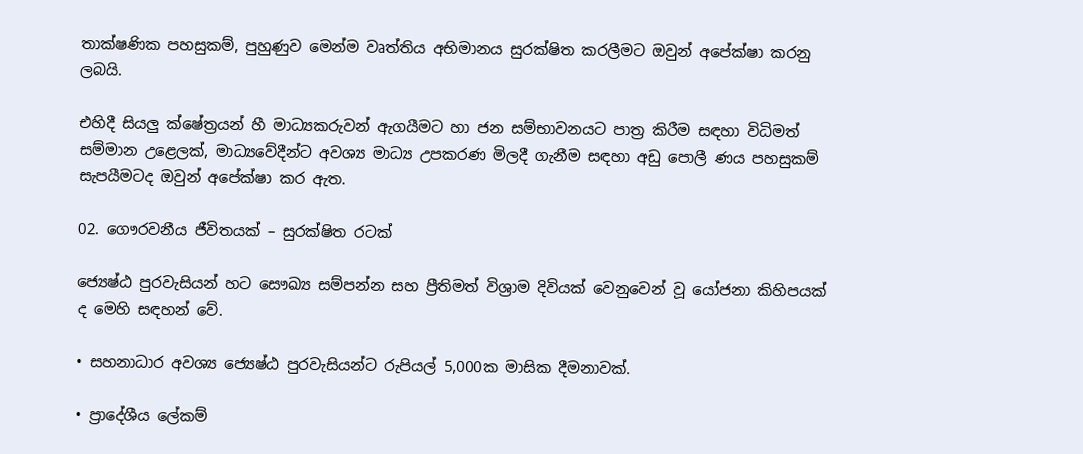තාක්ෂණික පහසුකම්, පුහුණුව මෙන්ම වෘත්තිය අභිමානය සුරක්ෂිත කරලීමට ඔවුන් අපේක්ෂා කරනු ලබයි.

එහිදී සියලු ක්ෂේත්‍රයන් හී මාධ්‍යකරුවන් ඇගයීමට හා ජන සම්භාවනයට පාත්‍ර කිරීම සඳහා විධිමත් සම්මාන උළෙලක්, මාධ්‍යවේදීන්ට අවශ්‍ය මාධ්‍ය උපකරණ මිලදී ගැනීම සඳහා අඩු පොලී ණය පහසුකම් සැපයීමටද ඔවුන් අපේක්ෂා කර ඇත.

02. ගෞරවනීය ජීවිතයක් – සුරක්ෂිත රටක්

ජ්‍යෙෂ්ඨ පුරවැසියන් හට සෞඛ්‍ය සම්පන්න සහ ප්‍රීතිමත් විශ්‍රාම දිවියක් වෙනුවෙන් වූ යෝජනා කිහිපයක් ද මෙහි සඳහන් වේ.

• සහනාධාර අවශ්‍ය ජ්‍යෙෂ්ඨ පුරවැසියන්ට රුපියල් 5,000ක මාසික දීමනාවක්.

• ප්‍රාදේශීය ලේකම්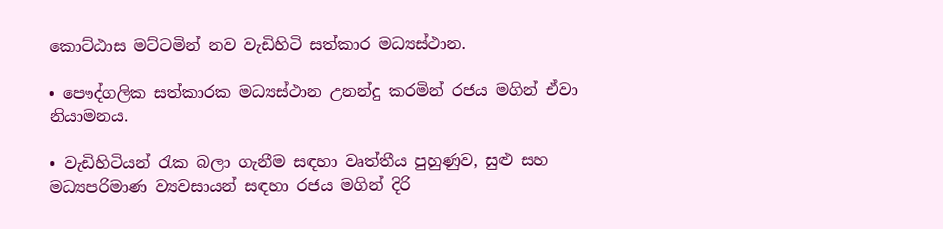කොට්ඨාස මට්ටමින් නව වැඩිහිටි සත්කාර මධ්‍යස්ථාන.

• පෞද්ගලික සත්කාරක මධ්‍යස්ථාන උනන්දු කරමින් රජය මගින් ඒවා නියාමනය.

• වැඩිහිටියන් රැක බලා ගැනීම සඳහා වෘත්තීය පුහුණුව, සුළු සහ මධ්‍යපරිමාණ ව්‍යවසායන් සඳහා රජය මගින් දිරි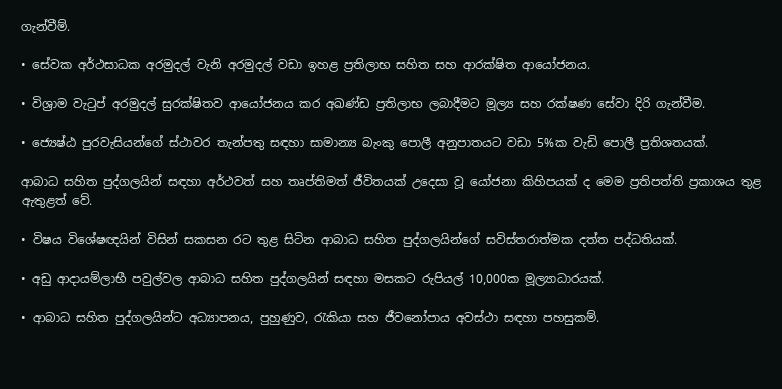ගැන්වීම්.

• සේවක අර්ථසාධක අරමුදල් වැනි අරමුදල් වඩා ඉහළ ප්‍රතිලාභ සහිත සහ ආරක්ෂිත ආයෝජනය.

• විශ්‍රාම වැටුප් අරමුදල් සුරක්ෂිතව ආයෝජනය කර අඛණ්ඩ ප්‍රතිලාභ ලබාදීමට මූල්‍ය සහ රක්ෂණ සේවා දිරි ගැන්වීම.

• ජ්‍යෙෂ්ඨ පුරවැසියන්ගේ ස්ථාවර තැන්පතු සඳහා සාමාන්‍ය බැංකු පොලී අනුපාතයට වඩා 5%ක වැඩි පොලී ප්‍රතිශතයක්.

ආබාධ සහිත පුද්ගලයින් සඳහා අර්ථවත් සහ තෘප්තිමත් ජීවිතයක් උදෙසා වූ යෝජනා කිහිපයක් ද මෙම ප්‍රතිපත්ති ප්‍රකාශය තුළ ඇතුළත් වේ.

• විෂය විශේෂඥයින් විසින් සකසන රට තුළ සිටින ආබාධ සහිත පුද්ගලයින්ගේ සවිස්තරාත්මක දත්ත පද්ධතියක්.

• අඩු ආදායම්ලාභී පවුල්වල ආබාධ සහිත පුද්ගලයින් සඳහා මසකට රුපියල් 10,000ක මූල්‍යාධාරයක්.

• ආබාධ සහිත පුද්ගලයින්ට අධ්‍යාපනය, පුහුණුව, රැකියා සහ ජීවනෝපාය අවස්ථා සඳහා පහසුකම්.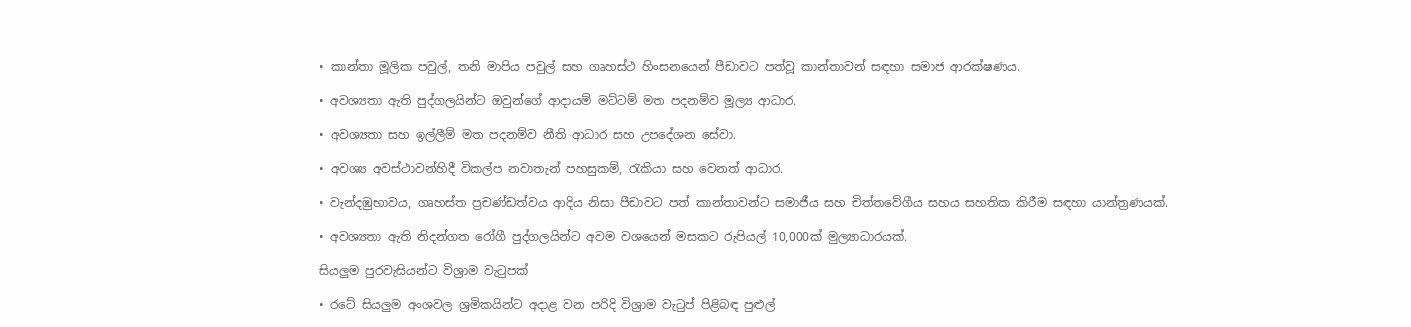• කාන්තා මූලික පවුල්, තනි මාපිය පවුල් සහ ගෘහස්ථ හිංසනයෙන් පීඩාවට පත්වූ කාන්තාවන් සඳහා සමාජ ආරක්ෂණය.

• අවශ්‍යතා ඇති පුද්ගලයින්ට ඔවුන්ගේ ආදායම් මට්ටම් මත පදනම්ව මූල්‍ය ආධාර.

• අවශ්‍යතා සහ ඉල්ලීම් මත පදනම්ව නීති ආධාර සහ උපදේශන සේවා.

• අවශ්‍ය අවස්ථාවන්හිදී විකල්ප නවාතැන් පහසුකම්, රැකියා සහ වෙනත් ආධාර.

• වැන්දඹුභාවය, ගෘහස්ත ප්‍රචණ්ඩත්වය ආදිය නිසා පීඩාවට පත් කාන්තාවන්ට සමාජීය සහ චිත්තවේගීය සහය සහතික කිරීම සඳහා යාන්ත්‍රණයක්.

• අවශ්‍යතා ඇති නිදන්ගත රෝගී පුද්ගලයින්ට අවම වශයෙන් මසකට රුපියල් 10,000ක් මුල්‍යාධාරයක්.

සියලුම පුරවැසියන්ට විශ්‍රාම වැටුපක්

• රටේ සියලුම අංශවල ශ්‍රමිකයින්ට අදාළ වන පරිදි විශ්‍රාම වැටුප් පිළිබඳ පුළුල්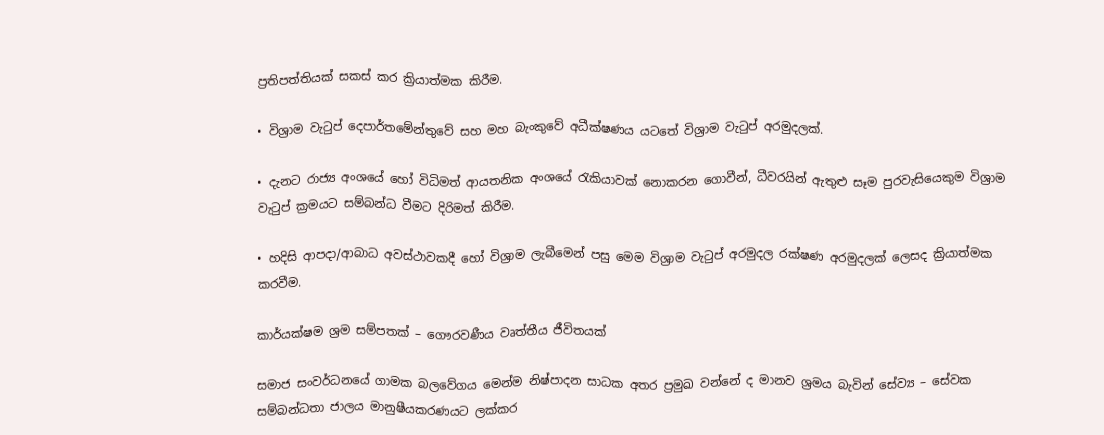ප්‍රතිපත්තියක් සකස් කර ක්‍රියාත්මක කිරීම.

• විශ්‍රාම වැටුප් දෙපාර්තමේන්තුවේ සහ මහ බැංකුවේ අධීක්ෂණය යටතේ විශ්‍රාම වැටුප් අරමුදලක්.

• දැනට රාජ්‍ය අංශයේ හෝ විධිමත් ආයතනික අංශයේ රැකියාවක් නොකරන ගොවීන්, ධීවරයින් ඇතුළු සෑම පුරවැසියෙකුම විශ්‍රාම වැටුප් ක්‍රමයට සම්බන්ධ වීමට දිරිමත් කිරීම.

• හදිසි ආපදා/ආබාධ අවස්ථාවකදී හෝ විශ්‍රාම ලැබීමෙන් පසු මෙම විශ්‍රාම වැටුප් අරමුදල රක්ෂණ අරමුදලක් ලෙසද ක්‍රියාත්මක කරවීම.

කාර්යක්ෂම ශ්‍රම සම්පතක් – ගෞරවණීය වෘත්තීය ජීවිතයක්

සමාජ සංවර්ධනයේ ගාමක බලවේගය මෙන්ම නිෂ්පාදන සාධක අතර ප්‍රමුඛ වන්නේ ද මානව ශ්‍රමය බැවින් සේව්‍ය – සේවක සම්බන්ධතා ජාලය මානුෂීයකරණයට ලක්කර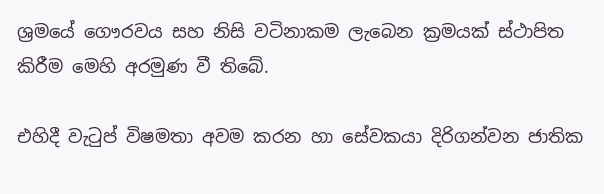ශ්‍රමයේ ගෞරවය සහ නිසි වටිනාකම ලැබෙන ක්‍රමයක් ස්ථාපිත කිරීම මෙහි අරමුණ වී තිබේ.

එහිදී වැටුප් විෂමතා අවම කරන හා සේවකයා දිරිගන්වන ජාතික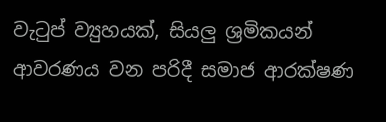වැටුප් ව්‍යුහයක්, සියලු ශ්‍රමිකයන් ආවරණය වන පරිදී සමාජ ආරක්ෂණ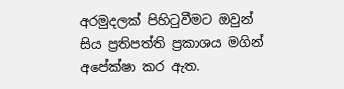අරමුදලක් පිහිටුවීමට ඔවුන් සිය ප්‍රතිපත්ති ප්‍රකාශය මගින් අපේක්ෂා කර ඇත.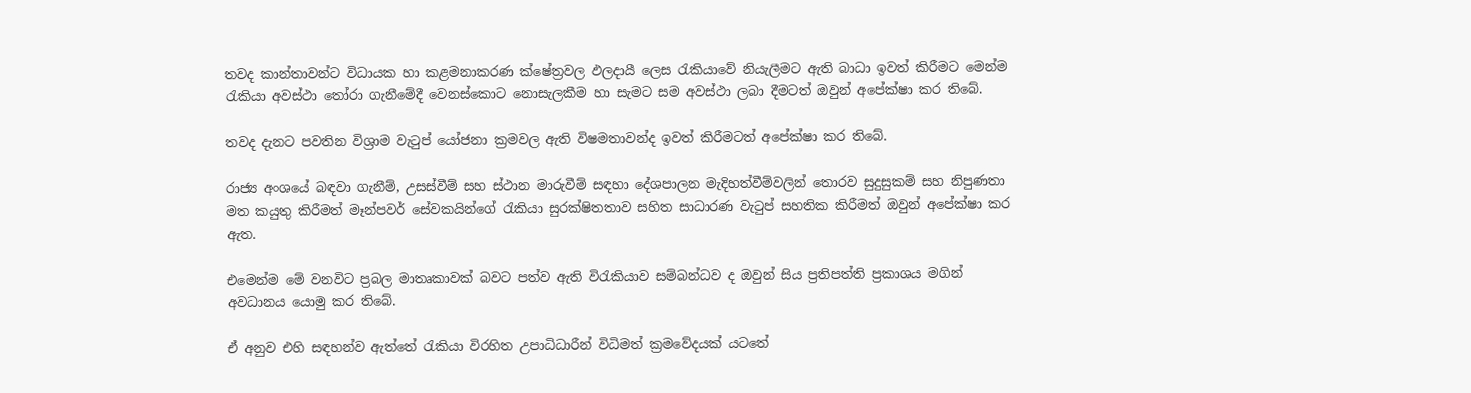තවද කාන්තාවන්ට විධායක හා කළමනාකරණ ක්ෂේත්‍රවල ඵලදායී ලෙස රැකියාවේ නියැලීමට ඇති බාධා ඉවත් කිරීමට මෙන්ම රැකියා අවස්ථා තෝරා ගැනීමේදී වෙනස්කොට නොසැලකීම හා සැමට සම අවස්ථා ලබා දීමටත් ඔවුන් අපේක්ෂා කර තිබේ.

තවද දැනට පවතින විශ්‍රාම වැටුප් යෝජනා ක්‍රමවල ඇති විෂමතාවන්ද ඉවත් කිරීමටත් අපේක්ෂා කර තිබේ.

රාජ්‍ය අංශයේ බඳවා ගැනීම්, උසස්වීම් සහ ස්ථාන මාරුවීම් සඳහා දේශපාලන මැදිහත්වීම්වලින් තොරව සුදුසුකම් සහ නිපුණතා මත කයුතු කිරීමත් මෑන්පවර් සේවකයින්ගේ රැකියා සුරක්ෂිතතාව සහිත සාධාරණ වැටුප් සහතික කිරීමත් ඔවුන් අපේක්ෂා කර ඇත.

එමෙන්ම මේ වනවිට ප්‍රබල මාතෘකාවක් බවට පත්ව ඇති විරැකියාව සම්බන්ධව ද ඔවුන් සිය ප්‍රතිපත්ති ප්‍රකාශය මගින් අවධානය යොමු කර තිබේ.

ඒ අනුව එහි සඳහන්ව ඇත්තේ රැකියා විරහිත උපාධිධාරීන් විධිමත් ක්‍රමවේදයක් යටතේ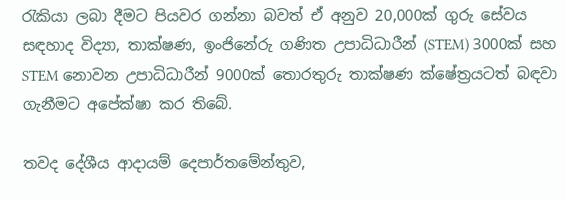රැකියා ලබා දීමට පියවර ගන්නා බවත් ඒ අනුව 20,000ක් ගුරු සේවය සඳහාද විද්‍යා, තාක්ෂණ, ඉංජිනේරු ගණිත උපාධිධාරීන් (STEM) 3000ක් සහ STEM නොවන උපාධිධාරීන් 9000ක් තොරතුරු තාක්ෂණ ක්ෂේත්‍රයටත් බඳවා ගැනීමට අපේක්ෂා කර තිබේ.

තවද දේශීය ආදායම් දෙපාර්තමේන්තුව,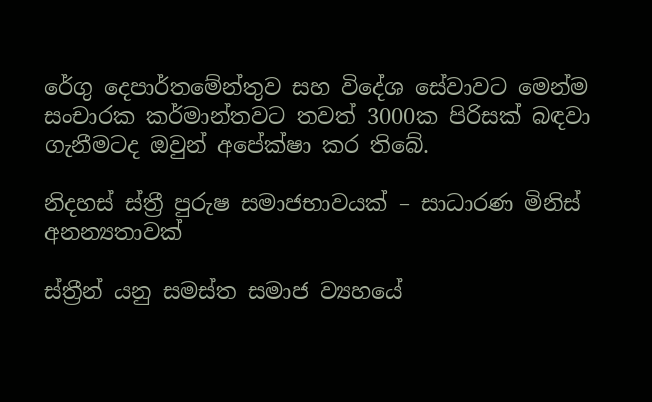රේගු දෙපාර්තමේන්තුව සහ විදේශ සේවාවට මෙන්ම සංචාරක කර්මාන්තවට තවත් 3000ක පිරිසක් බඳවා ගැනීමටද ඔවුන් අපේක්ෂා කර තිබේ.

නිදහස් ස්ත්‍රී පුරුෂ සමාජභාවයක් – සාධාරණ මිනිස් අනන්‍යතාවක්

ස්ත්‍රීන් යනු සමස්ත සමාජ ව්‍යහයේ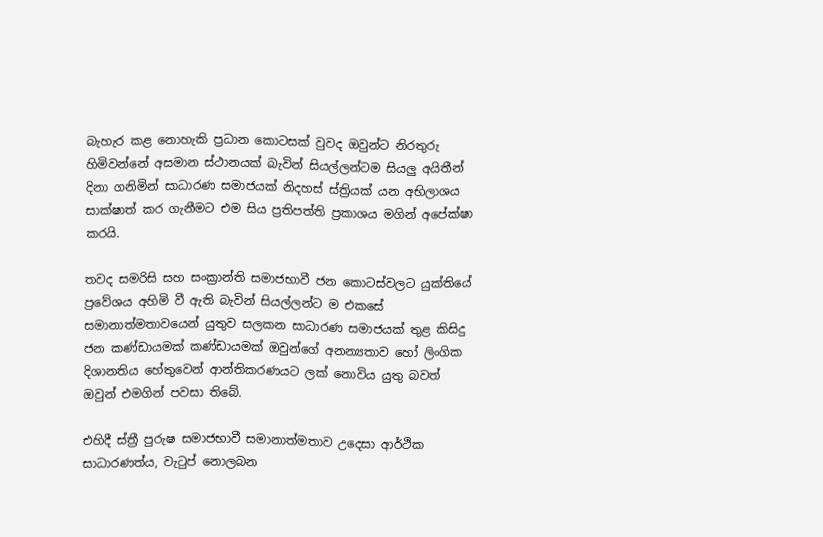බැහැර කළ නොහැකි ප්‍රධාන කොටසක් වුවද ඔවුන්ට නිරතුරු හිමිවන්නේ අසමාන ස්ථානයක් බැවින් සියල්ලන්ටම සියලු අයිතීන් දිනා ගනිමින් සාධාරණ සමාජයක් නිදහස් ස්ත්‍රියක් යන අභිලාශය සාක්ෂාත් කර ගැනීමට එම සිය ප්‍රතිපත්ති ප්‍රකාශය මගින් අපේක්ෂා කරයි.

තවද සමරිසි සහ සංක්‍රාන්ති සමාජභාවී ජන කොටස්වලට යුක්තියේ ප්‍රවේශය අහිමි වී ඇති බැවින් සියල්ලන්ට ම එකසේ සමානාත්මතාවයෙන් යුතුව සලකන සාධාරණ සමාජයක් තුළ කිසිදු ජන කණ්ඩායමක් කණ්ඩායමක් ඔවුන්ගේ අනන්‍යතාව හෝ ලිංගික දිශානතිය හේතුවෙන් ආන්තිකරණයට ලක් නොවිය යුතු බවත් ඔවුන් එමගින් පවසා තිබේ.

එහිදී ස්ත්‍රී පුරුෂ සමාජභාවී සමානාත්මතාව උදෙසා ආර්ථික සාධාරණත්ය, වැටුප් නොලබන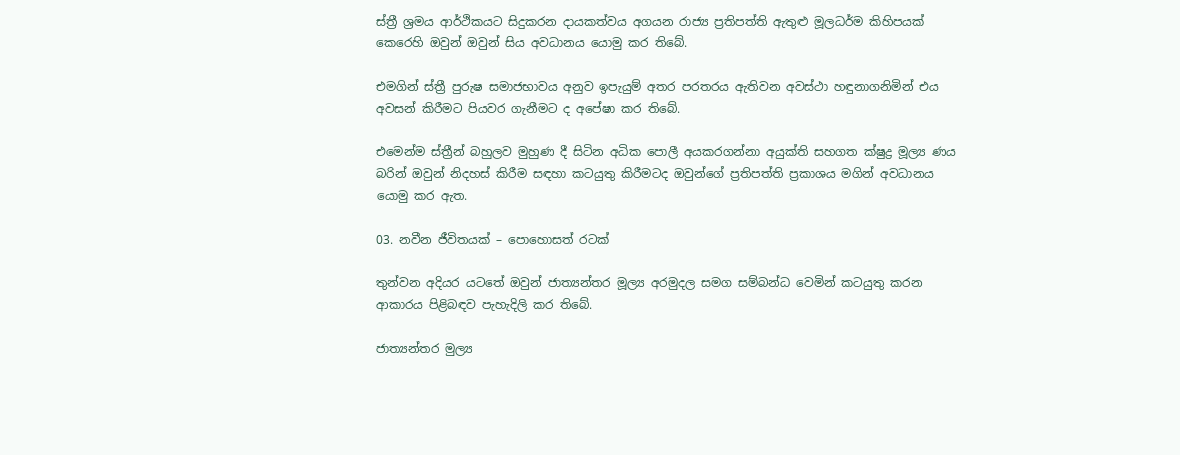ස්ත්‍රී ශ්‍රමය ආර්ථිකයට සිදුකරන දායකත්වය අගයන රාජ්‍ය ප්‍රතිපත්ති ඇතුළු මූලධර්ම කිහිපයක් කෙරෙහි ඔවුන් ඔවුන් සිය අවධානය යොමු කර තිබේ.

එමගින් ස්ත්‍රී පුරුෂ සමාජභාවය අනුව ඉපැයුම් අතර පරතරය ඇතිවන අවස්ථා හඳුනාගනිමින් එය අවසන් කිරීමට පියවර ගැනීමට ද අපේෂා කර තිබේ.

එමෙන්ම ස්ත්‍රීන් බහුලව මුහුණ දී සිටින අධික පොලී අයකරගන්නා අයුක්ති සහගත ක්ෂුද්‍ර මූල්‍ය ණය බරින් ඔවුන් නිදහස් කිරීම සඳහා කටයුතු කිරීමටද ඔවුන්ගේ ප්‍රතිපත්ති ප්‍රකාශය මගින් අවධානය යොමු කර ඇත.

03. නවීන ජීවිතයක් – පොහොසත් රටක්

තුන්වන අදියර යටතේ ඔවුන් ජාත්‍යන්තර මූල්‍ය අරමුදල සමග සම්බන්ධ වෙමින් කටයුතු කරන ආකාරය පිළිබඳව පැහැදිලි කර තිබේ.

ජාත්‍යන්තර මුල්‍ය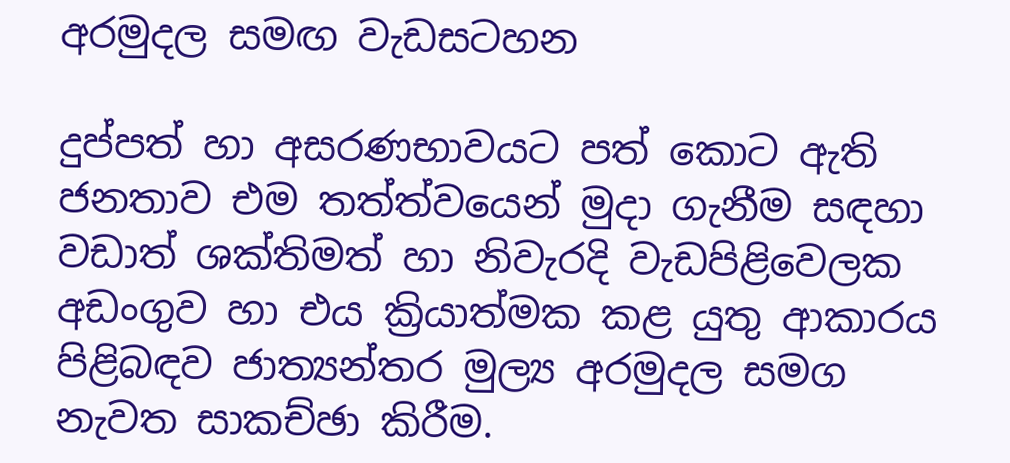අරමුදල සමඟ වැඩසටහන

දුප්පත් හා අසරණභාවයට පත් කොට ඇති ජනතාව එම තත්ත්වයෙන් මුදා ගැනීම සඳහා වඩාත් ශක්තිමත් හා නිවැරදි වැඩපිළිවෙලක අඩංගුව හා එය ක්‍රියාත්මක කළ යුතු ආකාරය පිළිබඳව ජාත්‍යන්තර මුල්‍ය අරමුදල සමග නැවත සාකච්ඡා කිරීම.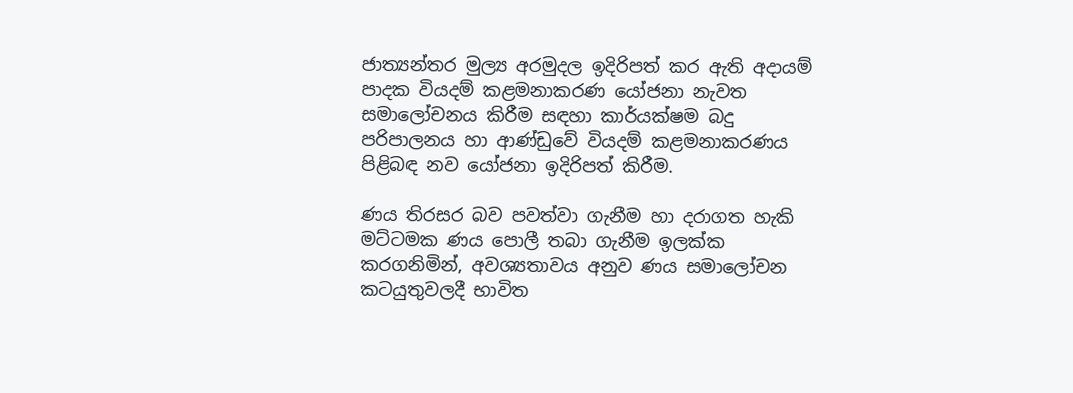ජාත්‍යන්තර මුල්‍ය අරමුදල ඉදිරිපත් කර ඇති අදායම් පාදක වියදම් කළමනාකරණ යෝජනා නැවත සමාලෝචනය කිරීම සඳහා කාර්යක්ෂම බදු පරිපාලනය හා ආණ්ඩුවේ වියදම් කළමනාකරණය පිළිබඳ නව යෝජනා ඉදිරිපත් කිරීම.

ණය තිරසර බව පවත්වා ගැනීම හා දරාගත හැකි මට්ටමක ණය පොලී තබා ගැනීම ඉලක්ක කරගනිමින්, අවශ්‍යතාවය අනුව ණය සමාලෝචන කටයුතුවලදී භාවිත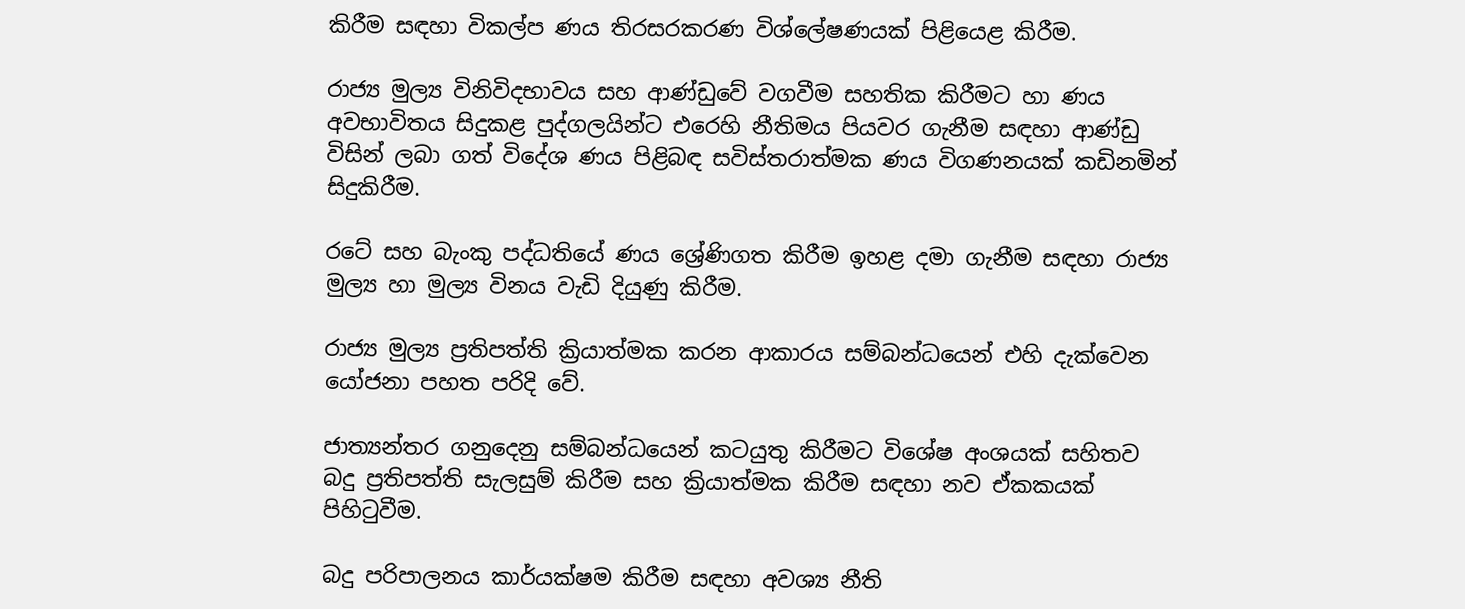කිරීම සඳහා විකල්ප ණය තිරසරකරණ විශ්ලේෂණයක් පිළියෙළ කිරීම.

රාජ්‍ය මුල්‍ය විනිවිදභාවය සහ ආණ්ඩුවේ වගවීම සහතික කිරීමට හා ණය අවභාවිතය සිදුකළ පුද්ගලයින්ට එරෙහි නීතිමය පියවර ගැනීම සඳහා ආණ්ඩු විසින් ලබා ගත් විදේශ ණය පිළිබඳ සවිස්තරාත්මක ණය විගණනයක් කඩිනමින් සිදුකිරීම.

රටේ සහ බැංකු පද්ධතියේ ණය ශ්‍රේණිගත කිරීම ඉහළ දමා ගැනීම සඳහා රාජ්‍ය මුල්‍ය හා මුල්‍ය විනය වැඩි දියුණු කිරීම.

රාජ්‍ය මුල්‍ය ප්‍රතිපත්ති ක්‍රියාත්මක කරන ආකාරය සම්බන්ධයෙන් එහි දැක්වෙන යෝජනා පහත පරිදි වේ.

ජාත්‍යන්තර ගනුදෙනු සම්බන්ධයෙන් කටයුතු කිරීමට විශේෂ අංශයක් සහිතව බදු ප්‍රතිපත්ති සැලසුම් කිරීම සහ ක්‍රියාත්මක කිරීම සඳහා නව ඒකකයක් පිහිටුවීම.

බදු පරිපාලනය කාර්යක්ෂම කිරීම සඳහා අවශ්‍ය නීති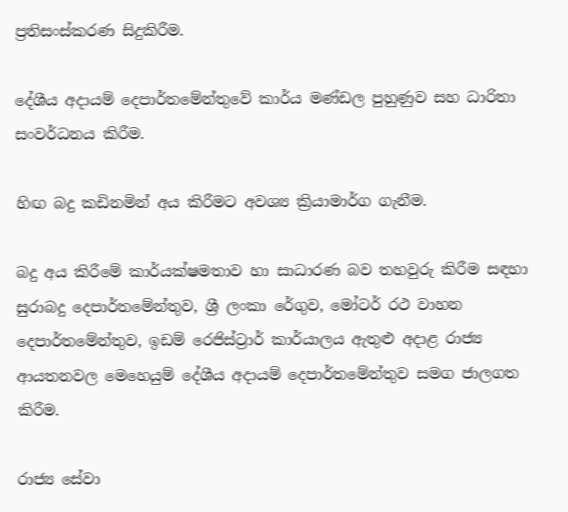ප්‍රතිසංස්කරණ සිදුකිරීම.

දේශීය අදායම් දෙපාර්තමේන්තුවේ කාර්ය මණ්ඩල පුහුණුව සහ ධාරිතා සංවර්ධනය කිරීම.

හිඟ බදු කඩිනමින් අය කිරීමට අවශ්‍ය ක්‍රියාමාර්ග ගැනීම.

බදු අය කිරීමේ කාර්යක්ෂමතාව හා සාධාරණ බව තහවුරු කිරීම සඳහා සුරාබදු දෙපාර්තමේන්තුව, ශ්‍රී ලංකා රේගුව, මෝටර් රථ වාහන දෙපාර්තමේන්තුව, ඉඩම් රෙජිස්ට්‍රාර් කාර්යාලය ඇතුළු අදාළ රාජ්‍ය ආයතනවල මෙහෙයුම් දේශීය අදායම් දෙපාර්තමේන්තුව සමග ජාලගත කිරීම.

රාජ්‍ය සේවා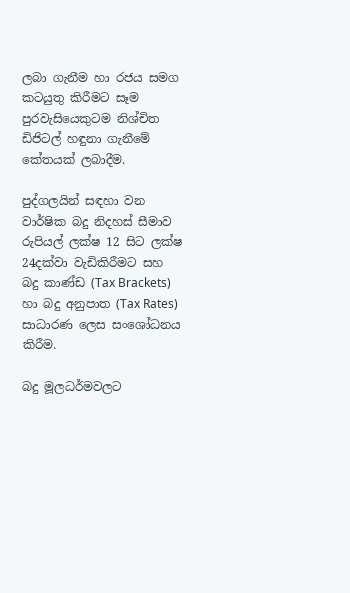ලබා ගැනීම හා රජය සමග කටයුතු කිරීමට සෑම පුරවැසියෙකුටම නිශ්චිත ඩිජිටල් හඳුනා ගැනීමේ කේතයක් ලබාදීම.

පුද්ගලයින් සඳහා වන වාර්ෂික බදු නිදහස් සීමාව රුපියල් ලක්ෂ 12 සිට ලක්ෂ 24දක්වා වැඩිකිරීමට සහ බදු කාණ්ඩ (Tax Brackets) හා බදු අනුපාත (Tax Rates) සාධාරණ ලෙස සංශෝධනය කිරීම.

බදු මූලධර්මවලට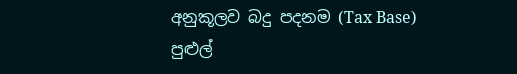අනුකූලව බදු පදනම (Tax Base) පුළුල්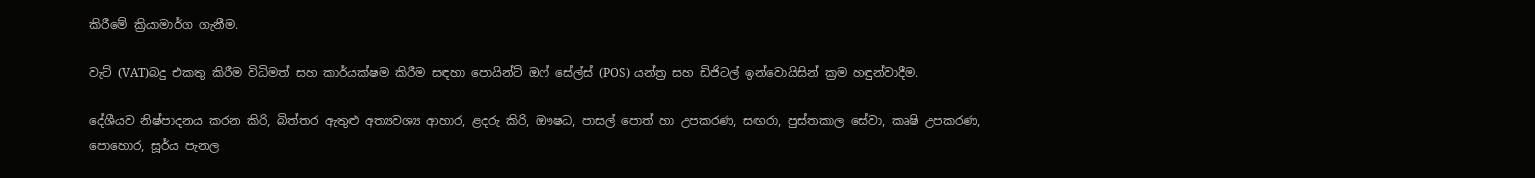කිරීමේ ක්‍රියාමාර්ග ගැනීම.

වැට් (VAT)බදු එකතු කිරීම විධිමත් සහ කාර්යක්ෂම කිරීම සඳහා පොයින්ට් ඔෆ් සේල්ස් (POS) යන්ත්‍ර සහ ඩිජිටල් ඉන්වොයිසින් ක්‍රම හඳුන්වාදීම.

දේශීයව නිෂ්පාදනය කරන කිරි, බිත්තර ඇතුළු අත්‍යවශ්‍ය ආහාර, ළදරු කිරි, ඖෂධ, පාසල් පොත් හා උපකරණ, සඟරා, පුස්තකාල සේවා, කෘෂි උපකරණ, පොහොර, සූර්ය පැනල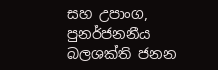සහ උපාංග, පුනර්ජනනීය බලශක්ති ජනන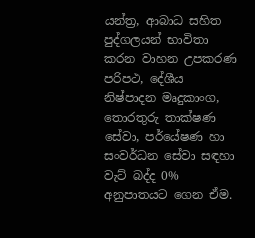යන්ත්‍ර, ආබාධ සහිත පුද්ගලයන් භාවිතා කරන වාහන උපකරණ පරිපථ, දේශීය නිෂ්පාදන මෘදුකාංග, තොරතුරු තාක්ෂණ සේවා, පර්යේෂණ හා සංවර්ධන සේවා සඳහා වැට් බද්ද 0% අනුපාතයට ගෙන ඒම.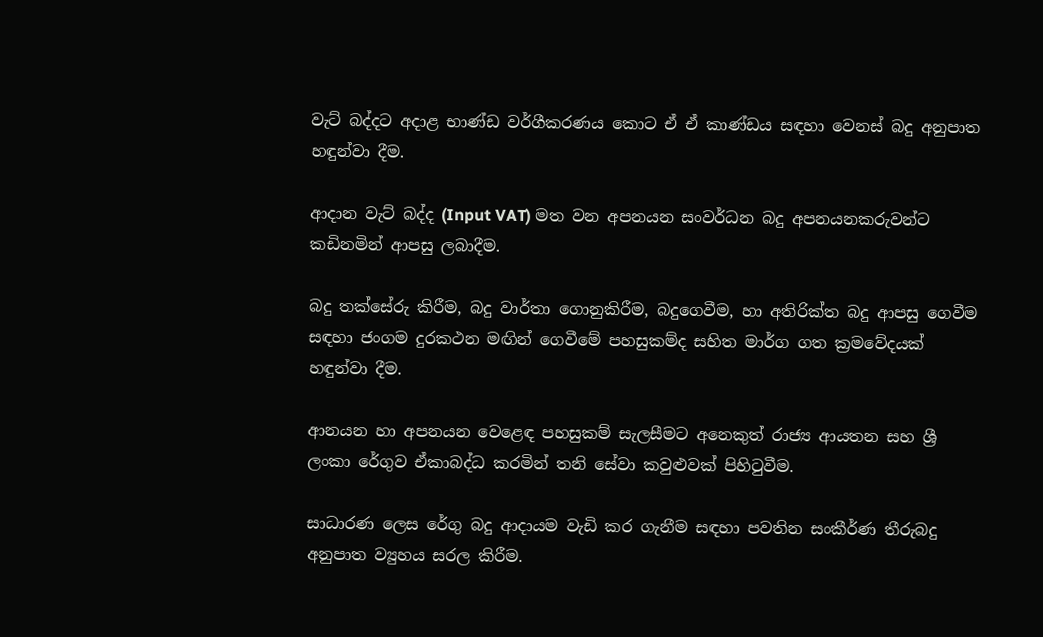වැට් බද්දට අදාළ භාණ්ඩ වර්ගීකරණය කොට ඒ ඒ කාණ්ඩය සඳහා වෙනස් බදු අනුපාත හඳුන්වා දීම.

ආදාන වැට් බද්ද (Input VAT) මත වන අපනයන සංවර්ධන බදු අපනයනකරුවන්ට කඩිනමින් ආපසු ලබාදීම.

බදු තක්සේරු කිරීම, බදු වාර්තා ගොනුකිරීම, බදුගෙවීම, හා අතිරික්ත බදු ආපසු ගෙවීම සඳහා ජංගම දුරකථන මඟින් ගෙවීමේ පහසුකම්ද සහිත මාර්ග ගත ක්‍රමවේදයක් හඳුන්වා දීම.

ආනයන හා අපනයන වෙළෙඳ පහසුකම් සැලසීමට අනෙකුත් රාජ්‍ය ආයතන සහ ශ්‍රී ලංකා රේගුව ඒකාබද්ධ කරමින් තනි සේවා කවුළුවක් පිහිටුවීම.

සාධාරණ ලෙස රේගු බදු ආදායම වැඩි කර ගැනීම සඳහා පවතින සංකීර්ණ තීරුබදු අනුපාත ව්‍යුහය සරල කිරීම.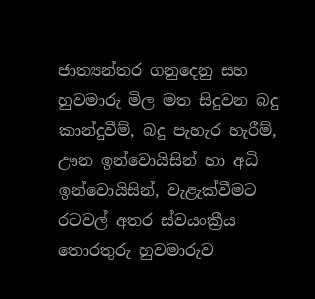ජාත්‍යන්තර ගනුදෙනු සහ හුවමාරු මිල මත සිදුවන බදු කාන්දුවීම්, බදු පැහැර හැරීම්, ඌන ඉන්වොයිසින් හා අධි ඉන්වොයිසින්, වැළැක්වීමට රටවල් අතර ස්වයංක්‍රීය තොරතුරු හුවමාරුව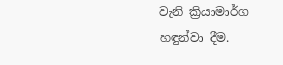වැනි ක්‍රියාමාර්ග හඳුන්වා දීම.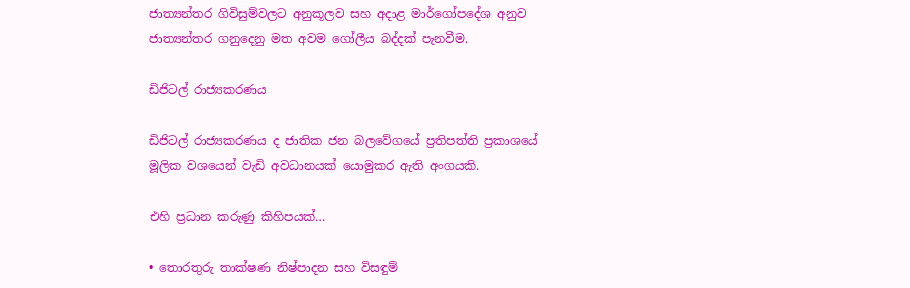ජාත්‍යන්තර ගිවිසුම්වලට අනුකූලව සහ අදාළ මාර්ගෝපදේශ අනුව ජාත්‍යන්තර ගනුදෙනු මත අවම ගෝලීය බද්දක් පැනවීම.

ඩිජිටල් රාජ්‍යකරණය

ඩිජිටල් රාජ්‍යකරණය ද ජාතික ජන බලවේගයේ ප්‍රතිපත්ති ප්‍රකාශයේ මූලික වශයෙන් වැඩි අවධානයක් යොමුකර ඇති අංගයකි.

එහි ප්‍රධාන කරුණු කිහිපයක්…

• තොරතුරු තාක්ෂණ නිෂ්පාදන සහ විසඳුම්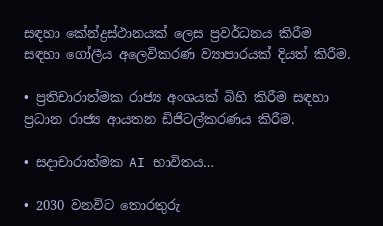සඳහා කේන්ද්‍රස්ථානයක් ලෙස ප්‍රවර්ධනය කිරීම සඳහා ගෝලීය අලෙවිකරණ ව්‍යාපාරයක් දියත් කිරීම.

• ප්‍රතිචාරාත්මක රාජ්‍ය අංශයක් බිහි කිරීම සඳහා ප්‍රධාන රාජ්‍ය ආයතන ඩිජිටල්කරණය කිරීම.

• සදාචාරාත්මක AI භාවිතය…

• 2030 වනවිට තොරතුරු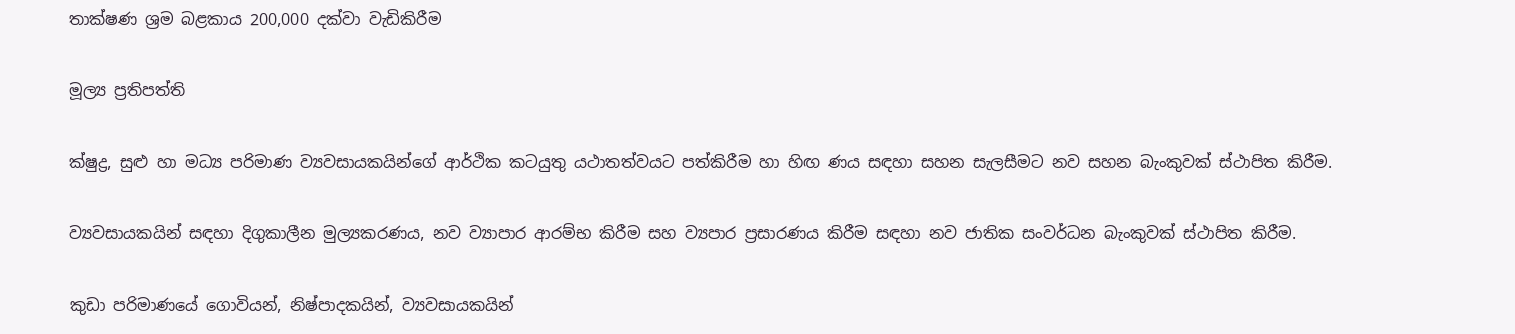තාක්ෂණ ශ්‍රම බළකාය 200,000 දක්වා වැඩිකිරීම

මූල්‍ය ප්‍රතිපත්ති

ක්ෂුද්‍ර, සුළු හා මධ්‍ය පරිමාණ ව්‍යවසායකයින්ගේ ආර්ථික කටයුතු යථාතත්වයට පත්කිරීම හා හිඟ ණය සඳහා සහන සැලසීමට නව සහන බැංකුවක් ස්ථාපිත කිරීම.

ව්‍යවසායකයින් සඳහා දිගුකාලීන මුල්‍යකරණය, නව ව්‍යාපාර ආරම්භ කිරීම සහ ව්‍යපාර ප්‍රසාරණය කිරීම සඳහා නව ජාතික සංවර්ධන බැංකුවක් ස්ථාපිත කිරීම.

කුඩා පරිමාණයේ ගොවියන්, නිෂ්පාදකයින්, ව්‍යවසායකයින්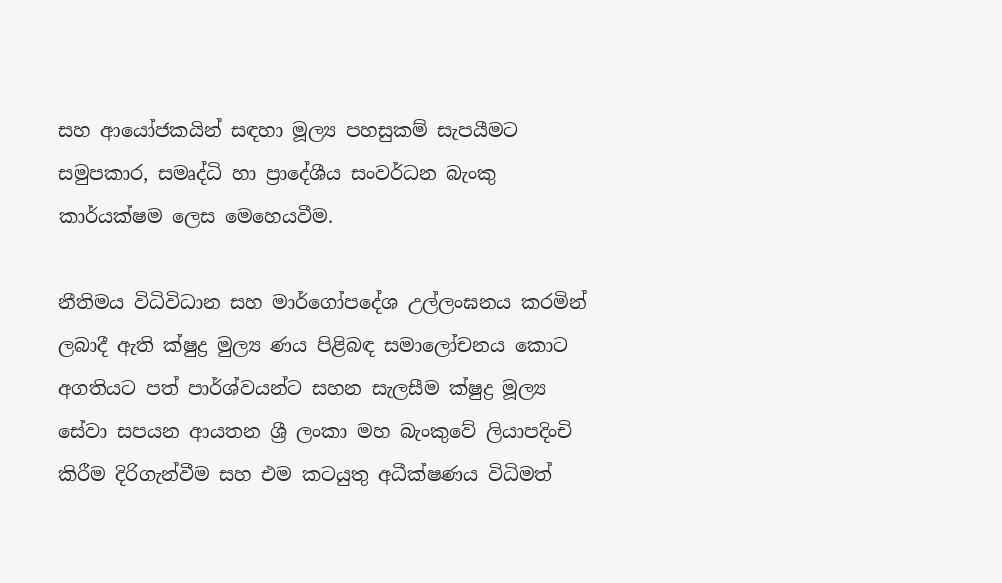සහ ආයෝජකයින් සඳහා මූල්‍ය පහසුකම් සැපයීමට සමුපකාර, සමෘද්ධි හා ප්‍රාදේශීය සංවර්ධන බැංකු කාර්යක්ෂම ලෙස මෙහෙයවීම.

නීතිමය විධිවිධාන සහ මාර්ගෝපදේශ උල්ලංඝනය කරමින් ලබාදී ඇති ක්ෂුද්‍ර මුල්‍ය ණය පිළිබඳ සමාලෝචනය කොට අගතියට පත් පාර්ශ්වයන්ට සහන සැලසීම ක්ෂුද්‍ර මූල්‍ය සේවා සපයන ආයතන ශ්‍රී ලංකා මහ බැංකුවේ ලියාපදිංචි කිරීම දිරිගැන්වීම සහ එම කටයුතු අධීක්ෂණය විධිමත්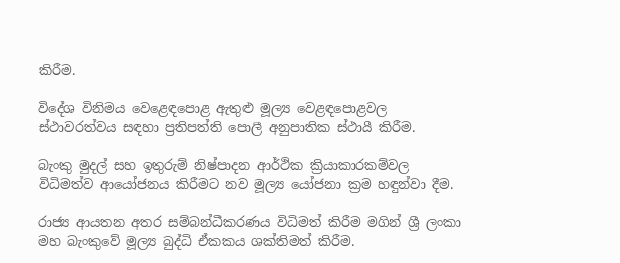කිරීම.

විදේශ විනිමය වෙළෙඳපොළ ඇතුළු මූල්‍ය වෙළඳපොළවල ස්ථාවරත්වය සඳහා ප්‍රතිපත්ති පොලී අනුපාතික ස්ථායී කිරීම.

බැංකු මුදල් සහ ඉතුරුම් නිෂ්පාදන ආර්ථික ක්‍රියාකාරකම්වල විධිමත්ව ආයෝජනය කිරීමට නව මූල්‍ය යෝජනා ක්‍රම හඳුන්වා දීම.

රාජ්‍ය ආයතන අතර සම්බන්ධීකරණය විධිමත් කිරීම මගින් ශ්‍රී ලංකා මහ බැංකුවේ මූල්‍ය බුද්ධි ඒකකය ශක්තිමත් කිරීම.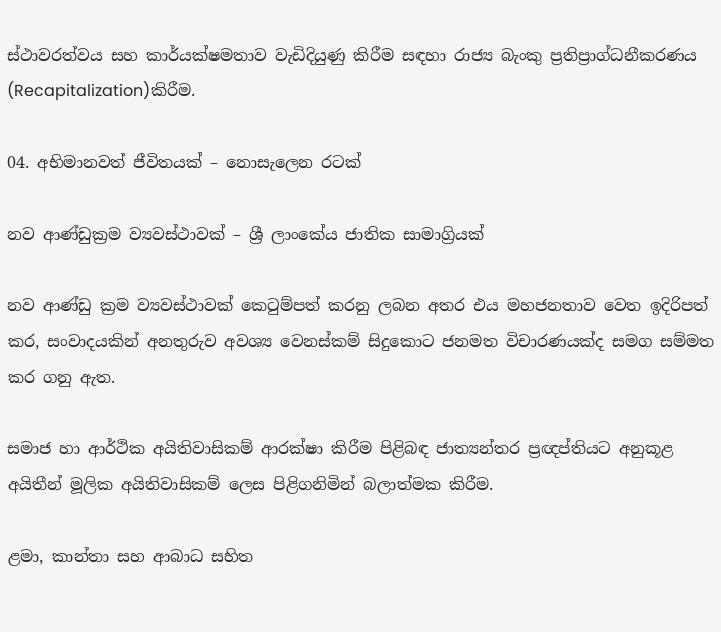ස්ථාවරත්වය සහ කාර්යක්ෂමතාව වැඩිදියුණු කිරීම සඳහා රාජ්‍ය බැංකු ප්‍රතිප්‍රාග්ධනීකරණය (Recapitalization)කිරීම.

04. අභිමානවත් ජීවිතයක් – නොසැලෙන රටක්

නව ආණ්ඩුක්‍රම ව්‍යවස්ථාවක් – ශ්‍රී ලාංකේය ජාතික සාමාග්‍රියක්

නව ආණ්ඩු ක්‍රම ව්‍යවස්ථාවක් කෙටුම්පත් කරනු ලබන අතර එය මහජනතාව වෙත ඉදිරිපත් කර, සංවාදයකින් අනතුරුව අවශ්‍ය වෙනස්කම් සිදුකොට ජනමත විචාරණයක්ද සමග සම්මත කර ගනු ඇත.

සමාජ හා ආර්ථික අයිතිවාසිකම් ආරක්ෂා කිරීම පිළිබඳ ජාත්‍යන්තර ප්‍රඥප්තියට අනුකූළ අයිතීන් මූලික අයිතිවාසිකම් ලෙස පිළිගනිමින් බලාත්මක කිරීම.

ළමා, කාන්තා සහ ආබාධ සහිත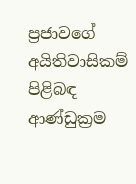ප්‍රජාවගේ අයිතිවාසිකම් පිළිබඳ ආණ්ඩුක්‍රම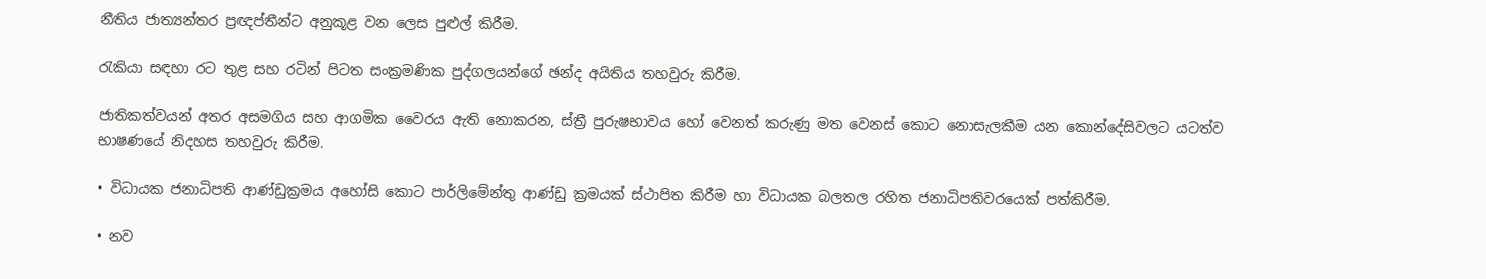නීතිය ජාත්‍යන්තර ප්‍රඥප්තීන්ට අනුකූළ වන ලෙස පුළුල් කිරීම.

රැකියා සඳහා රට තුළ සහ රටින් පිටත සංක්‍රමණික පුද්ගලයන්ගේ ඡන්ද අයිතිය තහවුරු කිරීම.

ජාතිකත්වයන් අතර අසමගිය සහ ආගමික වෛරය ඇති නොකරන, ස්ත්‍රී පුරුෂභාවය හෝ වෙනත් කරුණු මත වෙනස් කොට නොසැලකීම යන කොන්දේසිවලට යටත්ව භාෂණයේ නිදහස තහවුරු කිරීම.

• විධායක ජනාධිපති ආණ්ඩුක්‍රමය අහෝසි කොට පාර්ලිමේන්තු ආණ්ඩු ක්‍රමයක් ස්ථාපිත කිරීම හා විධායක බලතල රහිත ජනාධිපතිවරයෙක් පත්කිරීම.

• නව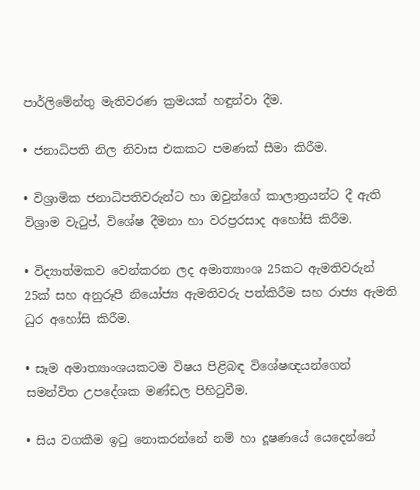පාර්ලිමේන්තු මැතිවරණ ක්‍රමයක් හඳුන්වා දීම.

• ජනාධිපති නිල නිවාස එකකට පමණක් සීමා කිරීම.

• විශ්‍රාමික ජනාධිපතිවරුන්ට හා ඔවුන්ගේ කාලාත්‍රයන්ට දී ඇති විශ්‍රාම වැටුප්, විශේෂ දීමනා හා වරප්‍රරසාද අහෝසි කිරීම.

• විද්‍යාත්මකව වෙන්කරන ලද අමාත්‍යාංශ 25කට ඇමතිවරුන් 25ක් සහ අනුරූපී නියෝජ්‍ය ඇමතිවරු පත්කිරීම සහ රාජ්‍ය ඇමති ධුර අහෝසි කිරීම.

• සෑම අමාත්‍යාංශයකටම විෂය පිළිබඳ විශේෂඥයන්ගෙන් සමන්විත උපදේශක මණ්ඩල පිහිටුවීම.

• සිය වගකීම ඉටු නොකරන්නේ නම් හා දූෂණයේ යෙදෙන්නේ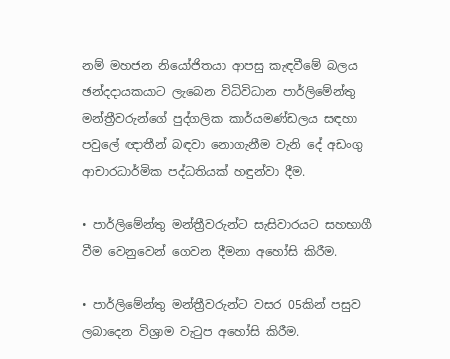නම් මහජන නියෝජිතයා ආපසු කැඳවීමේ බලය ඡන්දදායකයාට ලැබෙන විධිවිධාන පාර්ලිමේන්තු මන්ත්‍රීවරුන්ගේ පුද්ගලික කාර්යමණ්ඩලය සඳහා පවුලේ ඥාතීන් බඳවා නොගැනීම වැනි දේ අඩංගු ආචාරධාර්මික පද්ධතියක් හඳුන්වා දීම.

• පාර්ලිමේන්තු මන්ත්‍රීවරුන්ට සැසිවාරයට සහභාගී වීම වෙනුවෙන් ගෙවන දීමනා අහෝසි කිරීම.

• පාර්ලිමේන්තු මන්ත්‍රීවරුන්ට වසර 05කින් පසුව ලබාදෙන විශ්‍රාම වැටුප අහෝසි කිරීම.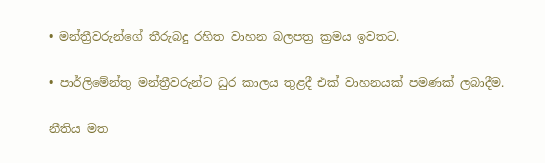• මන්ත්‍රීවරුන්ගේ තීරුබදු රහිත වාහන බලපත්‍ර ක්‍රමය ඉවතට.

• පාර්ලිමේන්තු මන්ත්‍රීවරුන්ට ධුර කාලය තුළදී එක් වාහනයක් පමණක් ලබාදීම.

නීතිය මත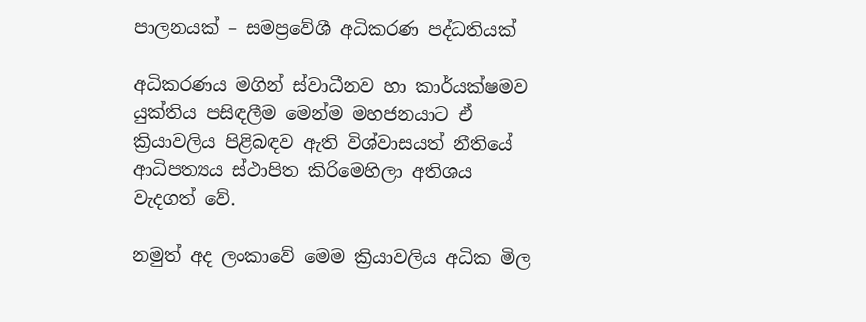පාලනයක් – සමප්‍රවේශී අධිකරණ පද්ධතියක්

අධිකරණය මගින් ස්වාධීනව හා කාර්යක්ෂමව යුක්තිය පසිඳලීම මෙන්ම මහජනයාට ඒ ක්‍රියාවලිය පිළිබඳව ඇති විශ්වාසයත් නීතියේ ආධිපත්‍යය ස්ථාපිත කිරිමෙහිලා අතිශය වැදගත් වේ.

නමුත් අද ලංකාවේ මෙම ක්‍රියාවලිය අධික මිල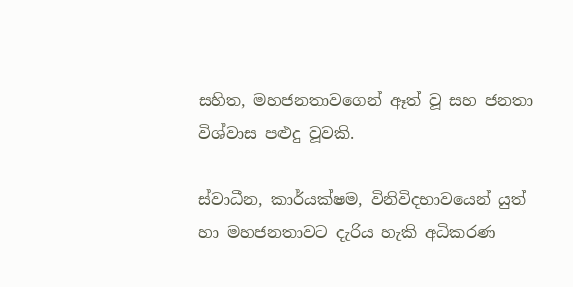සහිත, මහජනතාවගෙන් ඈත් වූ සහ ජනතා විශ්වාස පළුදු වූවකි.

ස්වාධීන, කාර්යක්ෂම, විනිවිදභාවයෙන් යුත් හා මහජනතාවට දැරිය හැකි අධිකරණ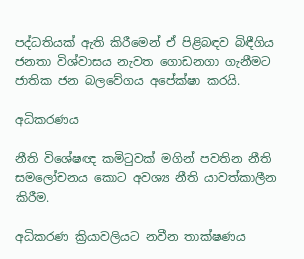පද්ධතියක් ඇති කිරීමෙන් ඒ පිළිබඳව බිඳීගිය ජනතා විශ්වාසය නැවත ගොඩනගා ගැනීමට ජාතික ජන බලවේගය අපේක්ෂා කරයි.

අධිකරණය

නීති විශේෂඥ කමිටුවක් මගින් පවතින නීති සමලෝචනය කොට අවශ්‍ය නීති යාවත්කාලීන කිරීම.

අධිකරණ ක්‍රියාවලියට නවීන තාක්ෂණය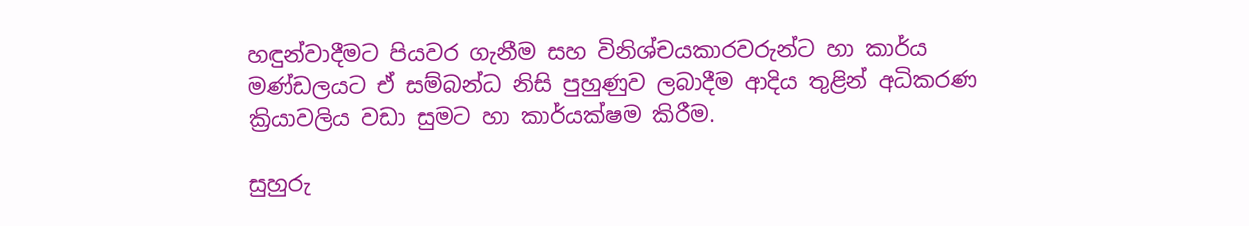හඳුන්වාදීමට පියවර ගැනීම සහ විනිශ්චයකාරවරුන්ට හා කාර්ය මණ්ඩලයට ඒ සම්බන්ධ නිසි පුහුණුව ලබාදීම ආදිය තුළින් අධිකරණ ක්‍රියාවලිය වඩා සුමට හා කාර්යක්ෂම කිරීම.

සුහුරු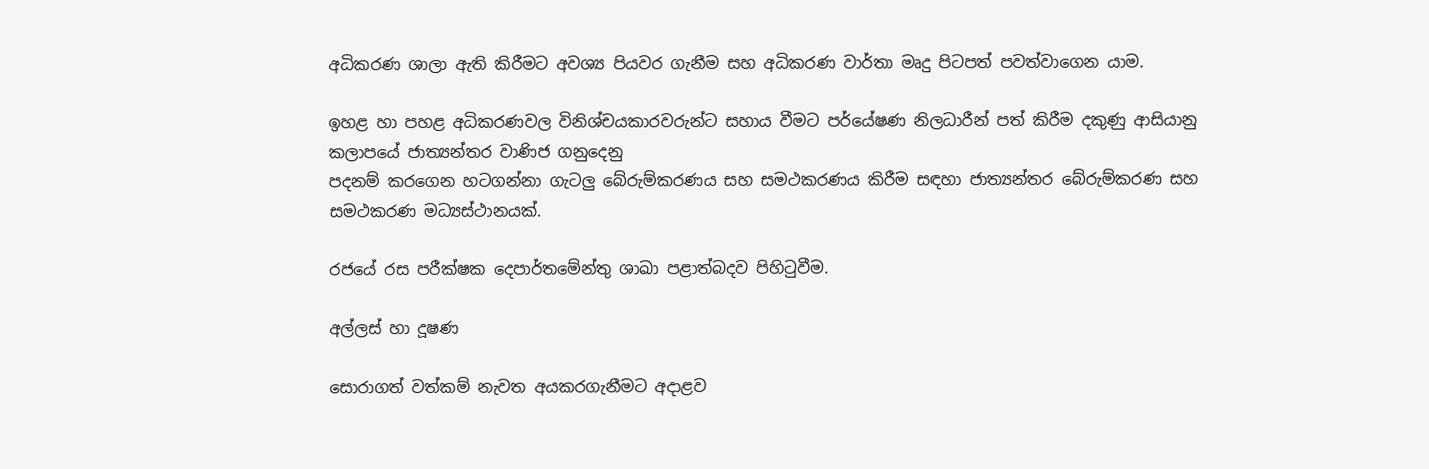අධිකරණ ශාලා ඇති කිරීමට අවශ්‍ය පියවර ගැනීම සහ අධිකරණ වාර්තා මෘදු පිටපත් පවත්වාගෙන යාම.

ඉහළ හා පහළ අධිකරණවල විනිශ්චයකාරවරුන්ට සහාය වීමට පර්යේෂණ නිලධාරීන් පත් කිරීම දකුණු ආසියානු කලාපයේ ජාත්‍යන්තර වාණිජ ගනුදෙනු
පදනම් කරගෙන හටගන්නා ගැටලු‍ බේරුම්කරණය සහ සමථකරණය කිරීම සඳහා ජාත්‍යන්තර බේරුම්කරණ සහ සමථකරණ මධ්‍යස්ථානයක්.

රජයේ රස පරීක්ෂක දෙපාර්තමේන්තු ශාඛා පළාත්බදව පිහිටුවීම.

අල්ලස් හා දූෂණ

සොරාගත් වත්කම් නැවත අයකරගැනීමට අදාළව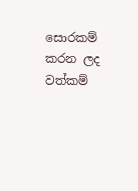සොරකම් කරන ලද වත්කම්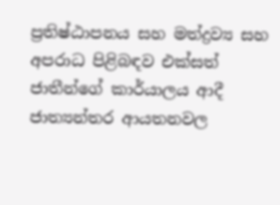ප්‍රතිෂ්ඨාපනය සහ මත්ද්‍රව්‍ය සහ අපරාධ පිළිබඳව එක්සත් ජාතීන්ගේ කාර්යාලය ආදී ජාත්‍යන්තර ආයතනවල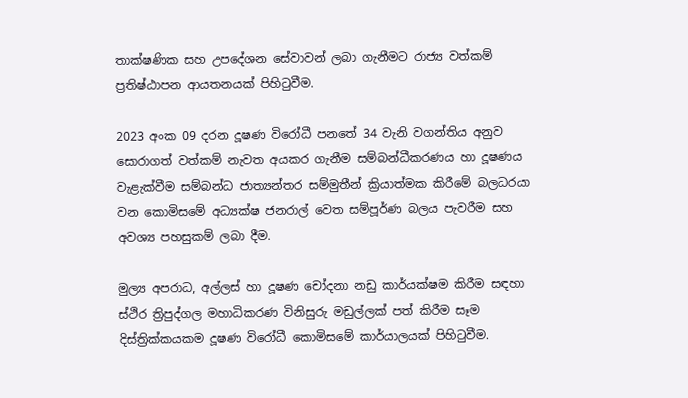තාක්ෂණික සහ උපදේශන සේවාවන් ලබා ගැනීමට රාජ්‍ය වත්කම් ප්‍රතිෂ්ඨාපන ආයතනයක් පිහිටුවීම.

2023 අංක 09 දරන දූෂණ විරෝධී පනතේ 34 වැනි වගන්තිය අනුව සොරාගත් වත්කම් නැවත අයකර ගැනීම සම්බන්ධීකරණය හා දූෂණය වැළැක්වීම සම්බන්ධ ජාත්‍යන්තර සම්මුතීන් ක්‍රියාත්මක කිරීමේ බලධරයා වන කොමිසමේ අධ්‍යක්ෂ ජනරාල් වෙත සම්පූර්ණ බලය පැවරීම සහ අවශ්‍ය පහසුකම් ලබා දීම.

මුල්‍ය අපරාධ, අල්ලස් හා දූෂණ චෝදනා නඩු කාර්යක්ෂම කිරීම සඳහා ස්ථිර ත්‍රිපුද්ගල මහාධිකරණ විනිසුරු මඩුල්ලක් පත් කිරීම සෑම දිස්ත්‍රික්කයකම දූෂණ විරෝධී කොමිසමේ කාර්යාලයක් පිහිටුවීම.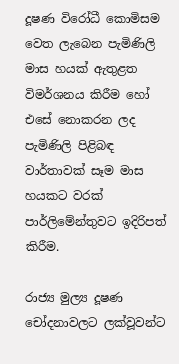දූෂණ විරෝධී කොමිසම වෙත ලැබෙන පැමිණිලි මාස හයක් ඇතුළත විමර්ශනය කිරීම හෝ එසේ නොකරන ලද පැමිණිලි පිළිබඳ වාර්තාවක් සෑම මාස හයකට වරක් පාර්ලිමේන්තුවට ඉදිරිපත් කිරීම.

රාජ්‍ය මුල්‍ය දූෂණ චෝදනාවලට ලක්වූවන්ට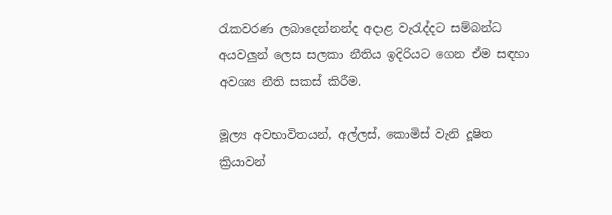රැකවරණ ලබාදෙන්නන්ද අදාළ වැරැද්දට සම්බන්ධ අයවලු‍න් ලෙස සලකා නීතිය ඉදිරියට ගෙන ඒම සඳහා අවශ්‍ය නීති සකස් කිරීම.

මූල්‍ය අවභාවිතයන්, අල්ලස්, කොමිස් වැනි දූෂිත ක්‍රියාවන්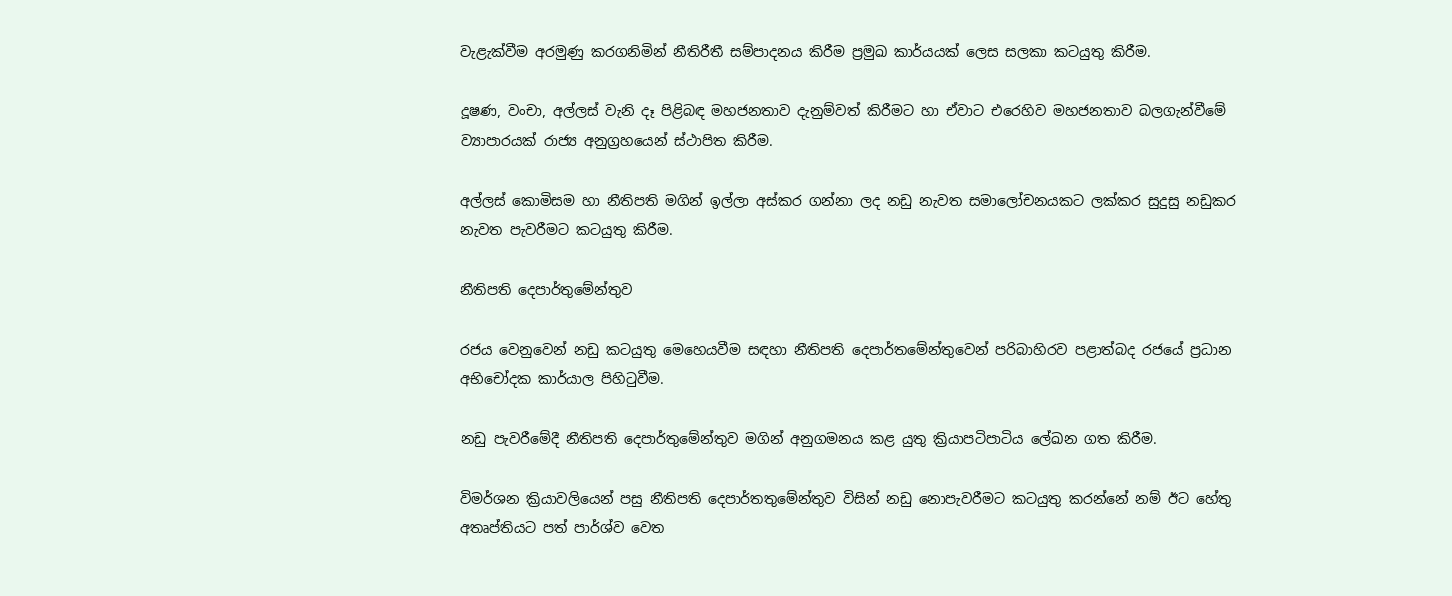වැළැක්වීම අරමුණු කරගනිමින් නීතිරීතී සම්පාදනය කිරීම ප්‍රමුඛ කාර්යයක් ලෙස සලකා කටයුතු කිරීම.

දූෂණ, වංචා, අල්ලස් වැනි දෑ පිළිබඳ මහජනතාව දැනුම්වත් කිරීමට හා ඒවාට එරෙහිව මහජනතාව බලගැන්වීමේ ව්‍යාපාරයක් රාජ්‍ය අනුග්‍රහයෙන් ස්ථාපිත කිරීම.

අල්ලස් කොමිසම හා නීතිපති මගින් ඉල්ලා අස්කර ගන්නා ලද නඩු නැවත සමාලෝචනයකට ලක්කර සුදුසු නඩුකර නැවත පැවරීමට කටයුතු කිරීම.

නීතිපති දෙපාර්තුමේන්තුව

රජය වෙනුවෙන් නඩු කටයුතු මෙහෙයවීම සඳහා නීතිපති දෙපාර්තමේන්තුවෙන් පරිබාහිරව පළාත්බද රජයේ ප්‍රධාන අභිචෝදක කාර්යාල පිහිටුවීම.

නඩු පැවරීමේදී නීතිපති දෙපාර්තුමේන්තුව මගින් අනුගමනය කළ යුතු ක්‍රියාපටිපාටිය ලේඛන ගත කිරීම.

විමර්ශන ක්‍රියාවලියෙන් පසු නීතිපති දෙපාර්තතුමේන්තුව විසින් නඩු නොපැවරීමට කටයුතු කරන්නේ නම් ඊට හේතු අතෘප්තියට පත් පාර්ශ්ව වෙත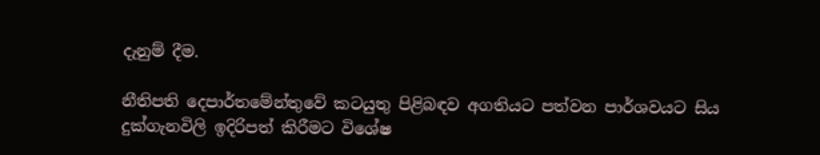දැනුම් දීම.

නීතිපති දෙපාර්තමේන්තුවේ කටයුතු පිළිබඳව අගතියට පත්වන පාර්ශවයට සිය දුක්ගැනවිලි ඉදිරිපත් කිරීමට විශේෂ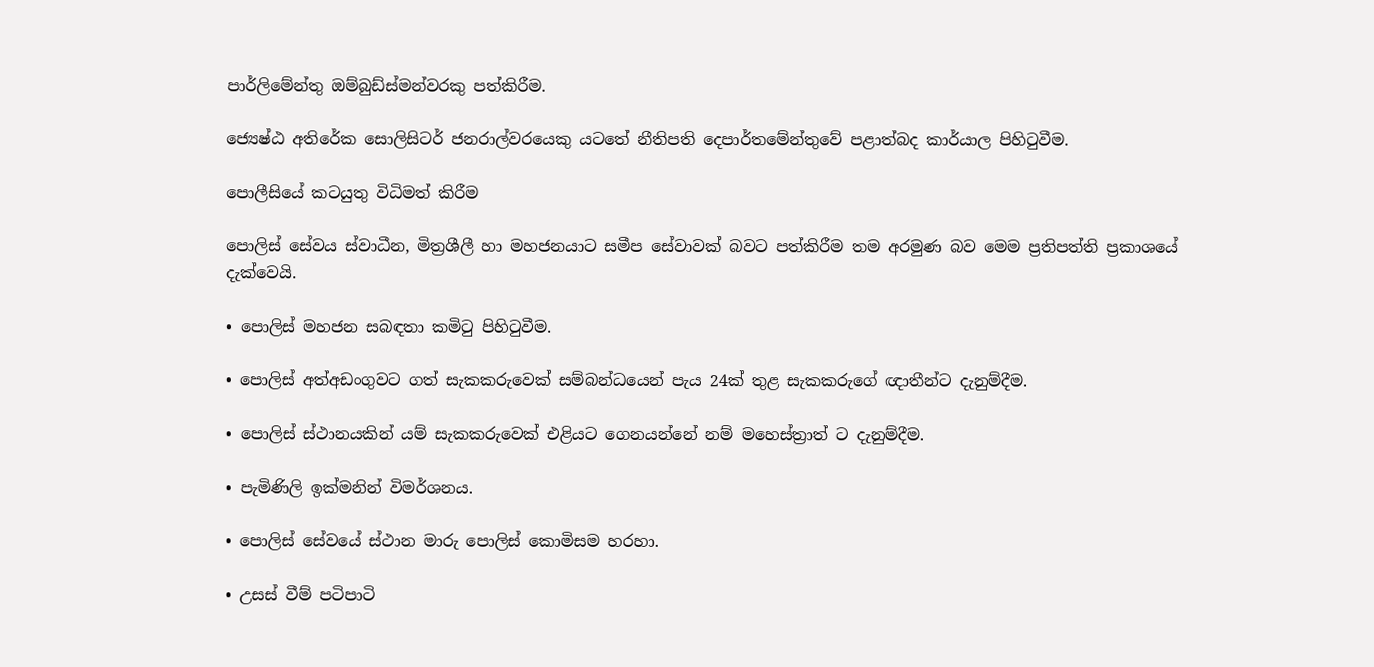පාර්ලිමේන්තු ඔම්බුඩ්ස්මන්වරකු පත්කිරීම.

ජ්‍යෙෂ්ඨ අතිරේක සොලිසිටර් ජනරාල්වරයෙකු යටතේ නීතිපති දෙපාර්තමේන්තුවේ පළාත්බද කාර්යාල පිහිටුවීම.

පොලීසියේ කටයුතු විධිමත් කිරීම

පොලිස් සේවය ස්වාධීන, මිත්‍රශීලී හා මහජනයාට සමීප සේවාවක් බවට පත්කිරීම තම අරමුණ බව මෙම ප්‍රතිපත්ති ප්‍රකාශයේ දැක්වෙයි.

• පොලිස් මහජන සබඳතා කමිටු පිහිටුවීම.

• පොලිස් අත්අඩංගුවට ගත් සැකකරුවෙක් සම්බන්ධයෙන් පැය 24ක් තුළ සැකකරුගේ ඥාතීන්ට දැනුම්දීම.

• පොලිස් ස්ථානයකින් යම් සැකකරුවෙක් එළියට ගෙනයන්නේ නම් මහෙස්ත්‍රාත් ට දැනුම්දීම.

• පැමිණිලි ඉක්මනින් විමර්ශනය.

• පොලිස් සේවයේ ස්ථාන මාරු පොලිස් කොමිසම හරහා.

• උසස් වීම් පටිපාටි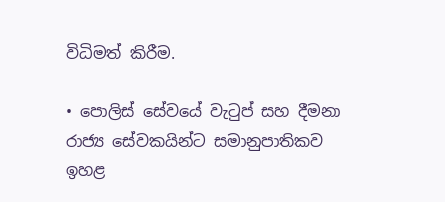විධිමත් කිරීම.

• පොලිස් සේවයේ වැටුප් සහ දීමනා රාජ්‍ය සේවකයින්ට සමානුපාතිකව ඉහළ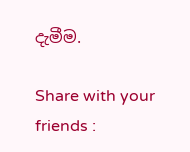දැමීම.

Share with your friends :